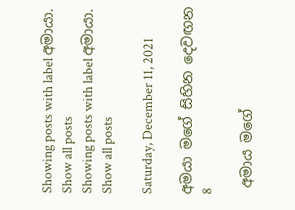Showing posts with label අමායා. Show all posts
Showing posts with label අමායා. Show all posts

Saturday, December 11, 2021

අමයා මගේ සිහින දෙවඟන 8

 අමාය මගේ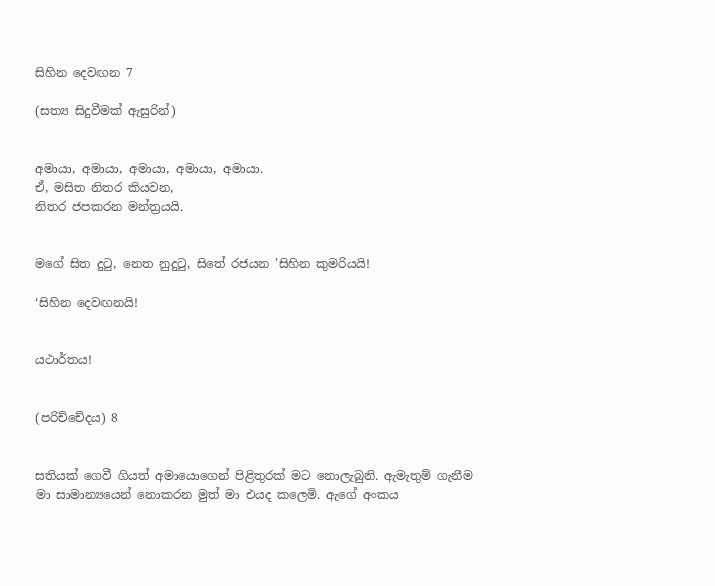සිහින දෙවඟන 7

(සත්‍ය සිදුවීමක් ඇසුරින්)


අමායා, අමායා, අමායා, අමායා, අමායා.
ඒ, මසිත නිතර කියවන,
නිතර ජපකරන මන්ත්‍රයයි.


මගේ සිත දුටු, නෙත නුදුටු, සිතේ රජයන 'සිහින කුමරියයි!

‘සිහින දෙවඟනයි!


යථාර්තය!


(පරිච්චේදය) 8


සතියක් ගෙවී ගියත් අමායොගෙන් පිළිතුරක් මට නොලැබුනි. ඇමැතුම් ගැනීම මා සාමාන්‍යයෙන් නොකරන මුත් මා එයද කලෙමි. ඇගේ අංකය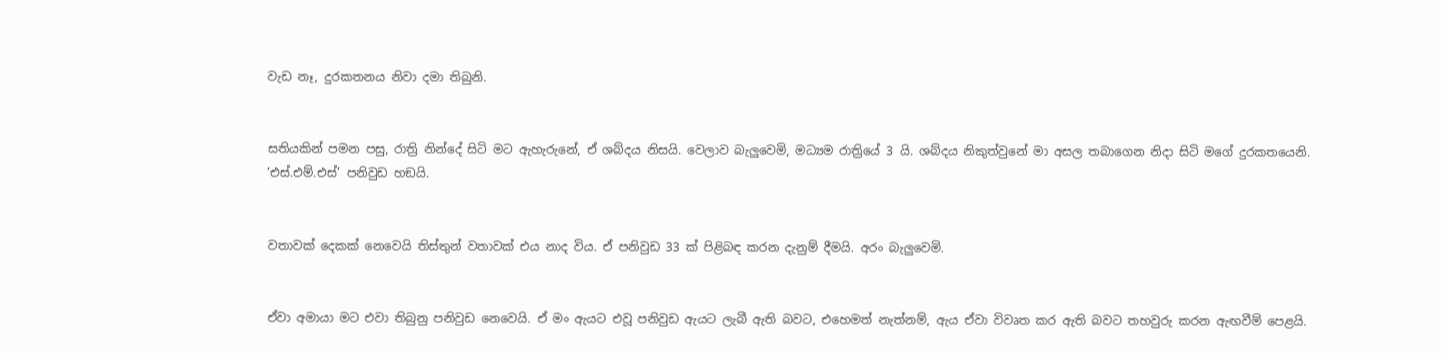වැඩ නෑ, දුරකතනය නිවා දමා තිබුනි.


සතියකින් පමන පසු, රාත්‍රි නින්දේ සිටි මට ඇහැරුනේ, ඒ ශබ්දය නිසයි. වෙලාව බැලුවෙමි, මධ්‍යම රාත්‍රියේ 3 යි. ශබ්දය නිකුත්වුනේ මා අසල තබාගෙන නිදා සිටි මගේ දුරකතයෙනි. ‘එස්.එම්.එස්’ පනිවුඩ හඞයි.


වතාවක් දෙකක් නෙවෙයි තිස්තුන් වතාවක් එය නාද විය. ඒ පනිවුඩ 33 ක් පිළිබඳ කරන දැනුම් දීමයි. අරං බැලුවෙමි.


ඒවා අමායා මට එවා තිබුනු පනිවුඩ නෙවෙයි. ඒ මං ඇයට එවූ පනිවුඩ ඇයට ලැබී ඇති බවට, එහෙමත් නැත්නම්, ඇය ඒවා විවෘත කර ඇති බවට තහවුරු කරන ඇඟවීම් පෙළයි.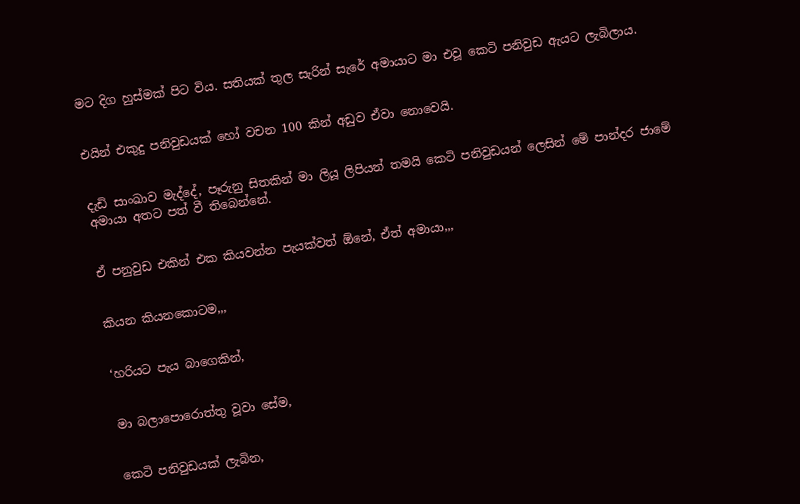මට දිග හුස්මක් පිට විය. සතියක් තුල සැරින් සැරේ අමායාට මා එවූ කෙටි පනිවුඩ ඇයට ලැබිලාය.


එයින් එකුදු පනිවුඩයක් හෝ වචන 100 කින් අඩුව ඒවා නොවෙයි.


දැඩි සාංඛාව මැද්දේ, පෑරුනු සිතකින් මා ලියූ ලිපියන් තමයි කෙටි පනිවුඩයන් ලෙසින් මේ පාන්දර ජාමේ අමායා අතට පත් වී තිබෙන්නේ.


ඒ පනුවුඩ එකින් එක කියවන්න පැයක්වත් ඕනේ, ඒත් අමායා,,,


කියන කියනකොටම,,,


‘හරියට පැය බාගෙකින්,


මා බලාපොරොත්තු වූවා සේම,


කෙටි පනිවුඩයක් ලැබින,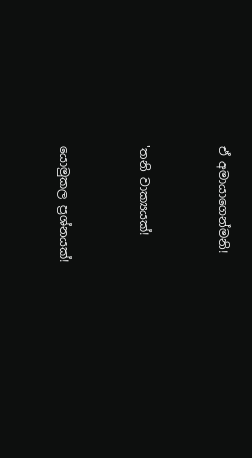ඒ අමායාගෙන්මනි!


'තනි වාක්‍යයක්!


යොමුකල ප්‍රශ්නයක්!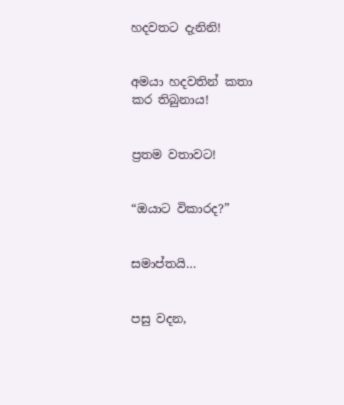හදවතට දැනිනි!


අමයා හදවතින් කතා කර තිබුනාය!


ප්‍රතම වතාවට!


“ඔයාට විකාරද?”


සමාප්තයි…


පසු වදන,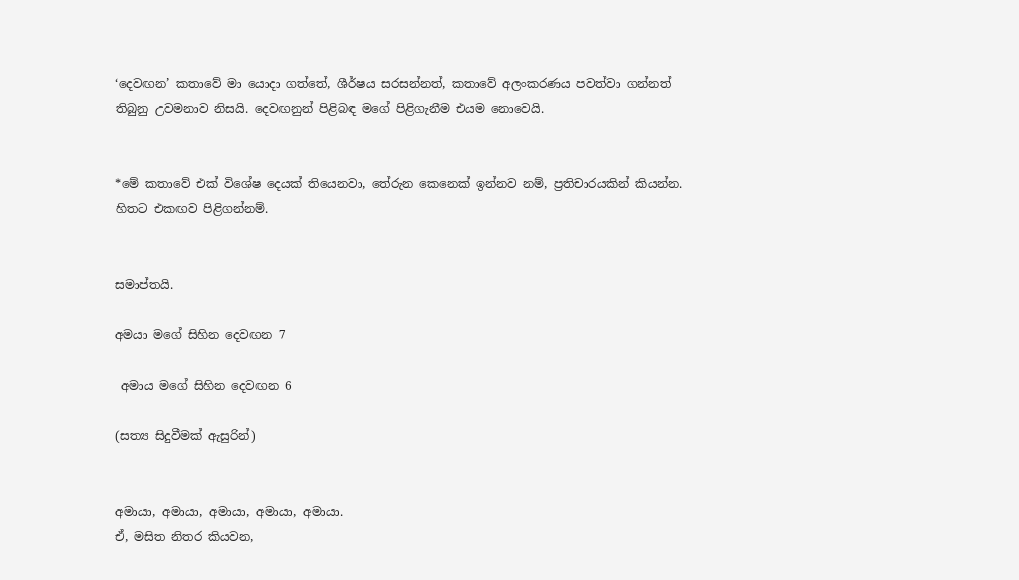‘දෙවඟන’ කතාවේ මා යොදා ගත්තේ, ශීර්ෂය සරසන්නත්, කතාවේ අලංකරණය පවත්වා ගන්නත් තිබුනු උවමනාව නිසයි. දෙවඟනුන් පිළිබඳ මගේ පිළිගැනීම එයම නොවෙයි.


*මේ කතාවේ එක් විශේෂ දෙයක් තියෙනවා, තේරුන කෙනෙක් ඉන්නව නම්, ප්‍රතිචාරයකින් කියන්න.  හිතට එකඟව පිළිගන්නම්.


සමාප්තයි.

අමයා මගේ සිහින දෙවඟන 7

 අමාය මගේ සිහින දෙවඟන 6

(සත්‍ය සිදුවීමක් ඇසුරින්)


අමායා, අමායා, අමායා, අමායා, අමායා.
ඒ, මසිත නිතර කියවන,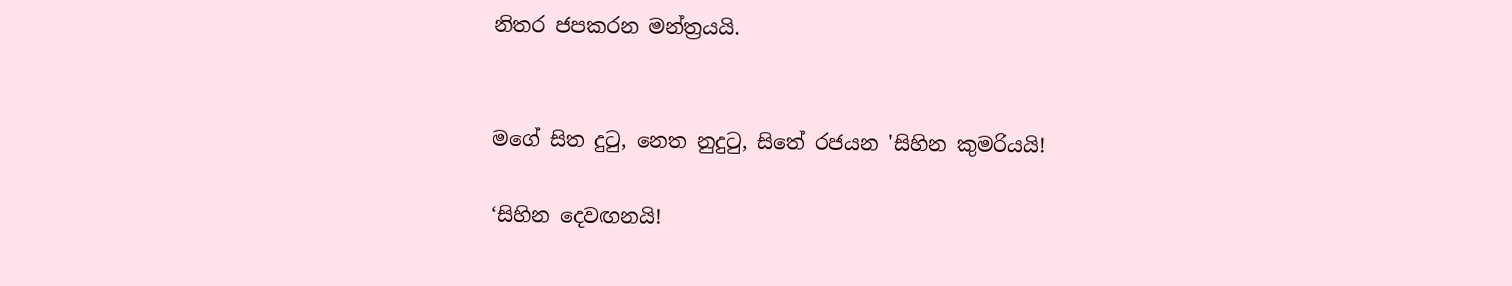නිතර ජපකරන මන්ත්‍රයයි.


මගේ සිත දුටු, නෙත නුදුටු, සිතේ රජයන 'සිහින කුමරියයි!

‘සිහින දෙවඟනයි!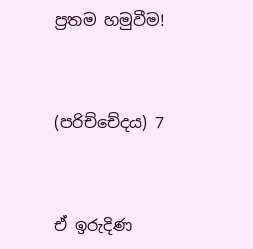ප්‍රතම හමුවීම!


(පරිච්චේදය) 7


ඒ ඉරුදිණ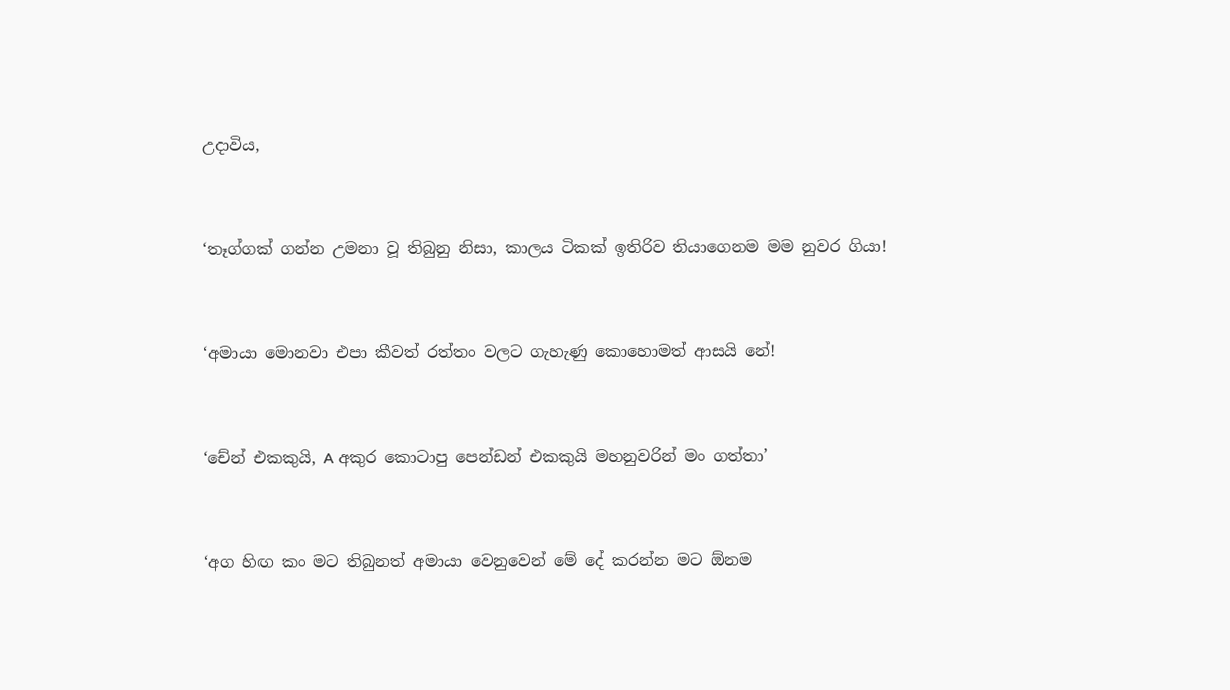උදාවිය,


‘තෑග්ගක් ගන්න උමනා වූ තිබුනු නිසා, කාලය ටිකක් ඉතිරිව තියාගෙනම මම නුවර ගියා!


‘අමායා මොනවා එපා කීවත් රත්තං වලට ගැහැණු කොහොමත් ආසයි නේ!


‘චේන් එකකුයි, A අකුර කොටාපු පෙන්ඩන් එකකුයි මහනුවරින් මං ගත්තා’


‘අග හිඟ කං මට තිබුනත් අමායා වෙනුවෙන් මේ දේ කරන්න මට ඕනම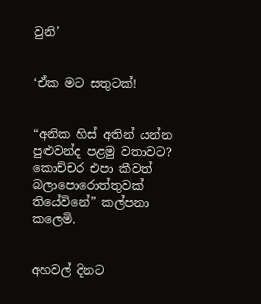වුනි’


‘ඒක මට සතුටක්!


“අනික හිස් අතින් යන්න පුළුවන්ද පළමු වතාවට? කොච්චර එපා කීවත් බලාපොරොත්තුවක් තියේවිනේ” කල්පනා කලෙමි.


අහවල් දිනට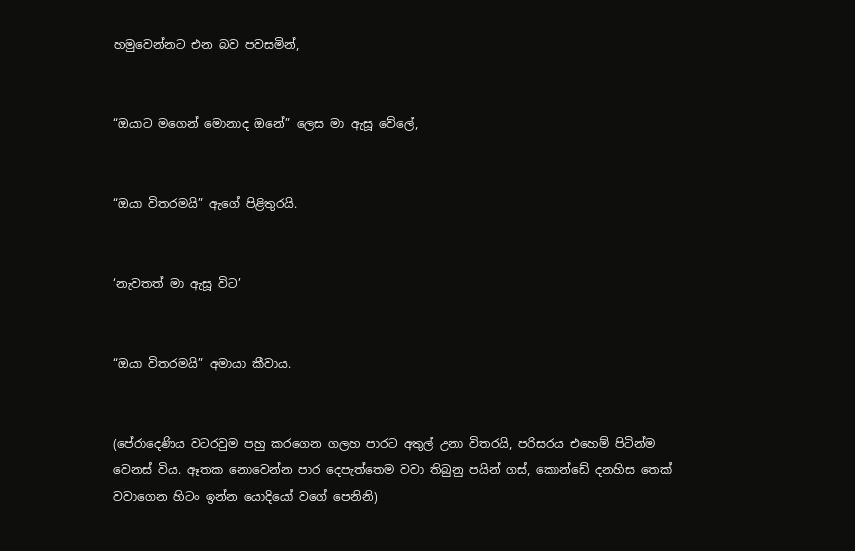හමුවෙන්නට එන බව පවසමින්,


“ඔයාට මගෙන් මොනාද ඔනේ” ලෙස මා ඇසූ වේලේ,


“ඔයා විතරමයි” ඇගේ පිළිතුරයි.


‘නැවතත් මා ඇසූ විට’


“ඔයා විතරමයි” අමායා කීවාය.


(පේරාදෙණිය වටරවුම පහු කරගෙන ගලහ පාරට අතුල් උනා විතරයි, පරිසරය එහෙම් පිටින්ම වෙනස් විය. ඈතක නොවෙන්න පාර දෙපැත්තෙම වවා තිබුනු පයින් ගස්, කොන්ඩේ දනහිස තෙක් වවාගෙන හිටං ඉන්න යොදියෝ වගේ පෙනිනි)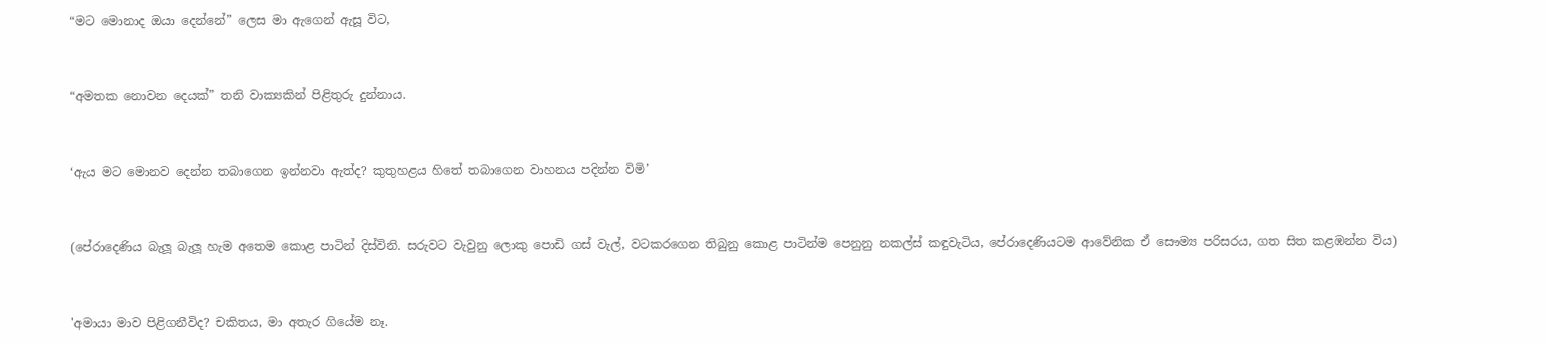“මට මොනාද ඔයා දෙන්නේ” ලෙස මා ඇගෙන් ඇසූ විට,


“අමතක නොවන දෙයක්” තනි වාක්‍යකින් පිළිතුරු දුන්නාය.


‘ඇය මට මොනව දෙන්න තබාගෙන ඉන්නවා ඇත්ද? කුතුහළය හිතේ තබාගෙන වාහනය පදින්න විමි’


(පේරාදෙණිය බැලූ බැලූ හැම අතෙම කොළ පාටින් දිස්විනි. සරුවට වැවුනු ලොකු පොඩි ගස් වැල්, වටකරගෙන තිබුනු කොළ පාටින්ම පෙනුනු නකල්ස් කඳුවැටිය, පේරාදෙණියටම ආවේනික ඒ සෞම්‍ය පරිසරය, ගත සිත කළඹන්න විය)


'අමායා මාව පිළිගනීවිද? චකිතය, මා අතැර ගියේම නෑ.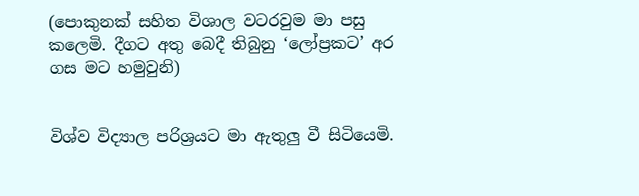(පොකුනක් සහිත විශාල වටරවුම මා පසු කලෙමි. දීගට අතු බෙදී තිබුනු ‘ලෝප්‍රකට’ අර ගස මට හමුවුනි)


විශ්ව විද්‍යාල පරිශ්‍රයට මා ඇතුලු වී සිටියෙමි.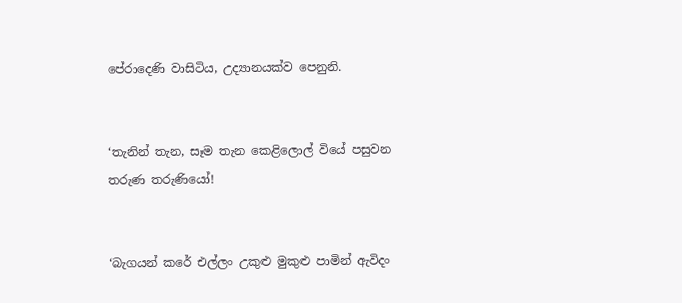පේරාදෙණි වාසිටිය, උද්‍යානයක්ව පෙනුනි.


‘තැනින් තැන, සෑම තැන කෙළිලොල් වියේ පසුවන තරුණ තරුණියෝ!


‘බැගයන් කරේ එල්ලං උකුළු මුකුළු පාමින් ඇවිදං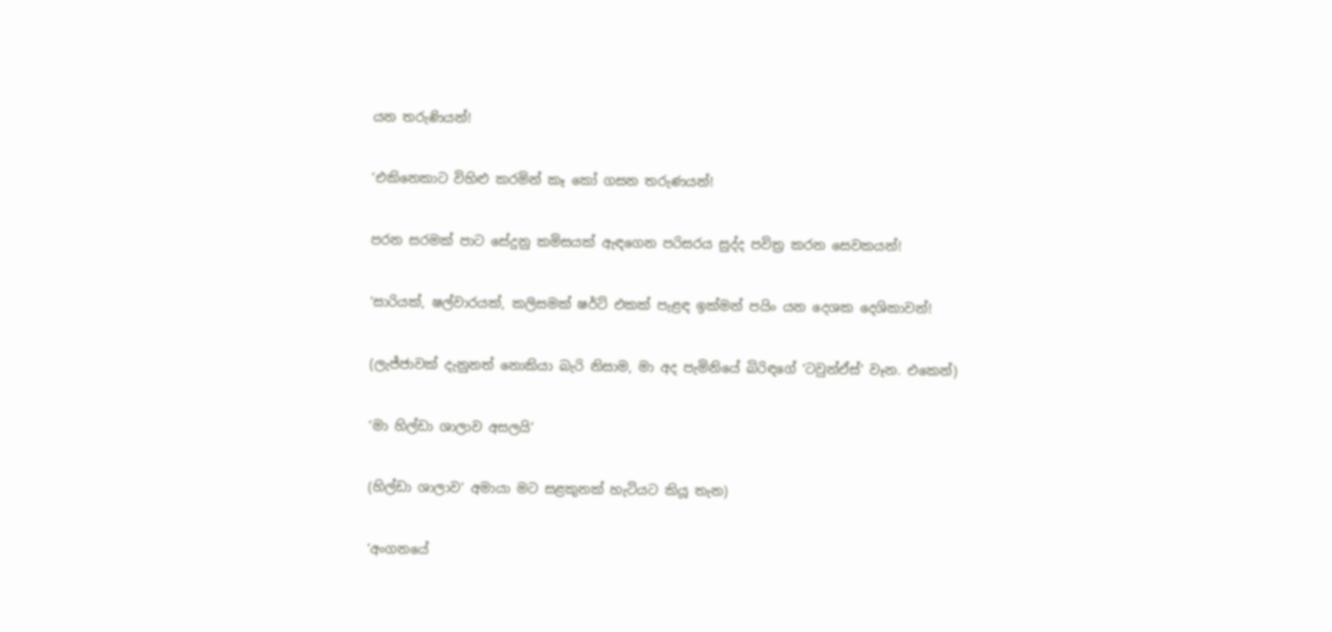යන තරුණියන්!


‘එකිනෙකාට විහිළු කරමින් කෑ කෝ ගසන තරුණයන්!


පරන සරමක් පාට සේදුනු කමිසයක් ඇඳගෙන පරිසරය සුද්ද පවිත්‍ර කරන සෙවකයන්!


‘සාරියක්, ෂල්වාරයක්, කලිසමක් ෂර්ට් එකක් පැළඳ ඉක්මන් පයිං යන දෙශක දෙශිකාවන්!


(ලැජ්ජාවක් දැනුනත් නොකියා බැරි නිසාම, මා අද පැමිනියේ බිරිඳගේ ‘ටවුන්ඒස්’ වෑන. එකෙන්)


‘මා හිල්ඩා ශාලාව අසලයි’


(හිල්ඩා ශාලාව’ අමායා මට සළකුනක් හැටියට කියූ තැන)


‘අංගනයේ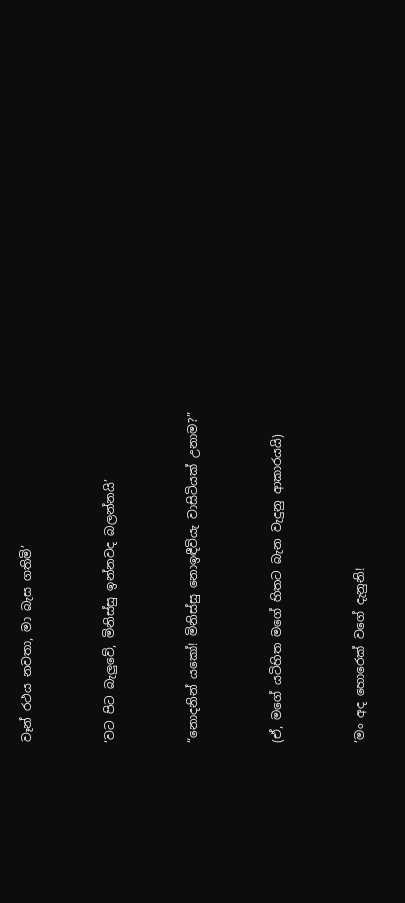වෑන් රථය නවතා, මා බැස ගතිමි’


‘වට පිට බැලුවේ, මිනිස්සු ඉන්නවද බලන්නයි’


“නොදනින් යකෝ! මිනිස්සු නොඉඳීවියැ වාසිටියක් උනාම?”


(ඒ, මගේ යටිහිත මගේ හිතට බැන වැදුනු ආකාරයයි)


‘මං අද හොරෙක් වගේ දැනුනි!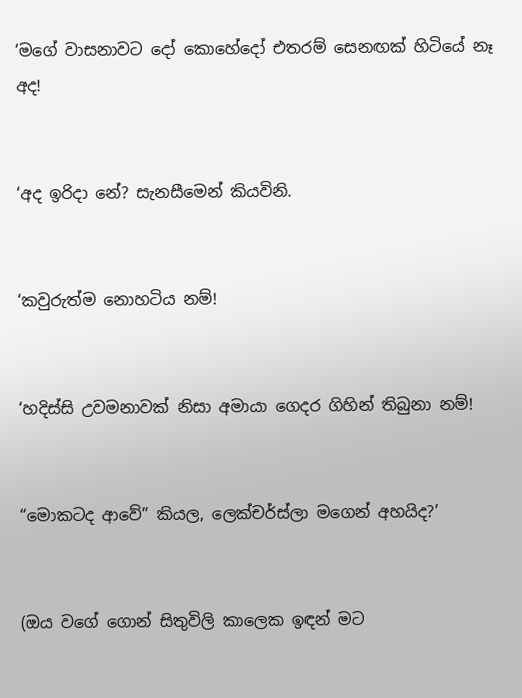‘මගේ වාසනාවට දෝ කොහේදෝ එතරම් සෙනඟක් හිටියේ නෑ අද!


‘අද ඉරිදා නේ? සැනසීමෙන් කියවිනි.


‘කවුරුත්ම නොහටිය නම්!


‘හදිස්සි උවමනාවක් නිසා අමායා ගෙදර ගිහින් තිබුනා නම්!


“මොකටද ආවේ” කියල, ලෙක්චර්ස්ලා මගෙන් අහයිද?’


(ඔය වගේ ගොන් සිතුවිලි කාලෙක ඉඳන් මට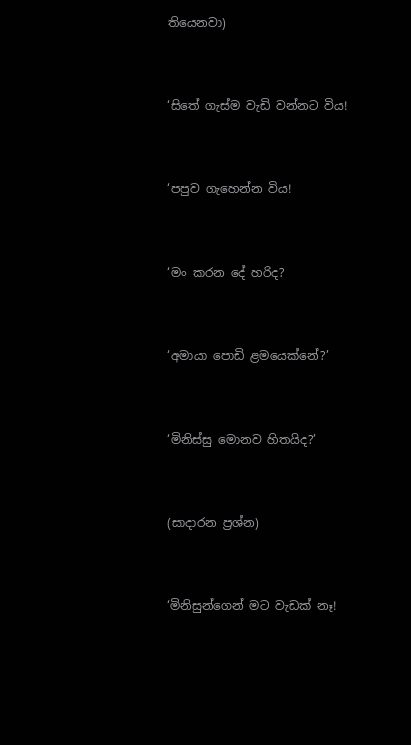තියෙනවා)


‘සිතේ ගැස්ම වැඩි වන්නට විය!


‘පපුව ගැහෙන්න විය!


‘මං කරන දේ හරිද?


‘අමායා පොඩි ළමයෙක්නේ?’


‘මිනිස්සු මොනව හිතයිද?’


(සාදාරන ප්‍රශ්න)


‘මිනිසුන්ගෙන් මට වැඩක් නෑ!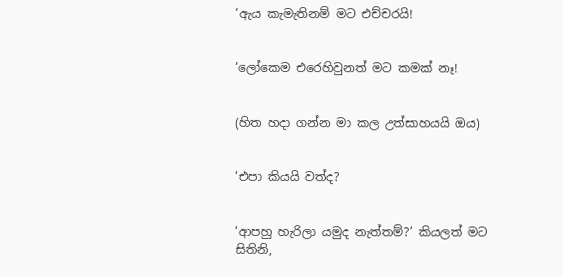‘ඇය කැමැතිනම් මට එච්චරයි!


‘ලෝකෙම එරෙහිවුනත් මට කමක් නෑ!


(හිත හදා ගන්න මා කල උත්සාහයයි ඔය)


‘එපා කියයි වත්ද?


‘ආපහු හැරිලා යමුද නැත්තම්?’ කියලත් මට සිතිනි,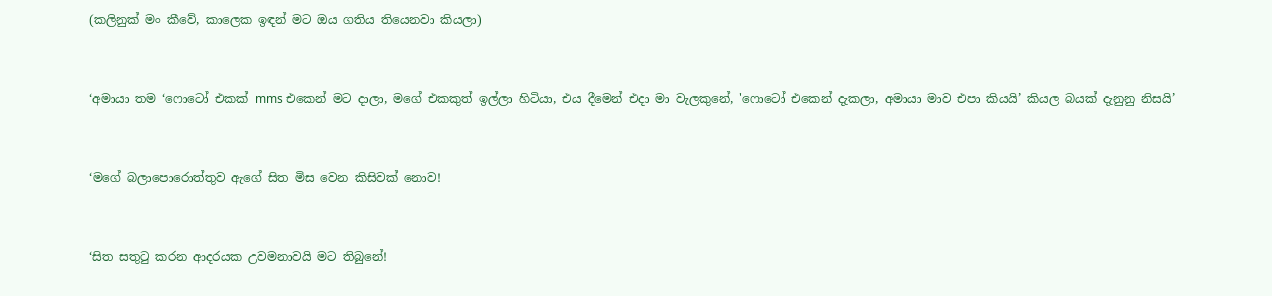(කලිනුක් මං කීවේ, කාලෙක ඉඳන් මට ඔය ගතිය තියෙනවා කියලා)


‘අමායා තම ‘ෆොටෝ එකක් mms එකෙන් මට දාලා, මගේ එකකුත් ඉල්ලා හිටියා, එය දීමෙන් එදා මා වැලකුනේ, 'ෆොටෝ එකෙන් දැකලා, අමායා මාව එපා කියයි’ කියල බයක් දැනුනු නිසයි’


‘මගේ බලාපොරොත්තුව ඇගේ සිත මිස වෙන කිසිවක් නොව!


‘සිත සතුටු කරන ආදරයක උවමනාවයි මට තිබුනේ!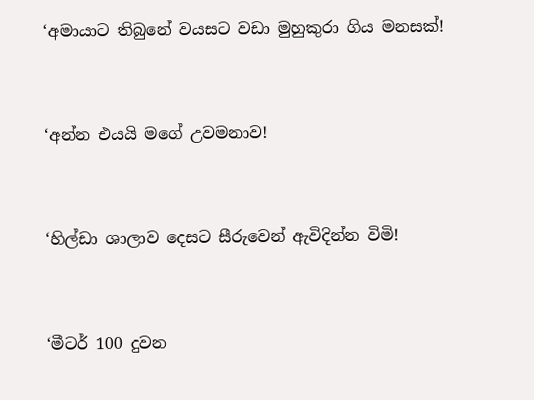‘අමායාට තිබුනේ වයසට වඩා මුහුකුරා ගිය මනසක්!


‘අන්න එයයි මගේ උවමනාව!


‘හිල්ඩා ශාලාව දෙසට සීරුවෙන් ඇවිදින්න විමි!


‘මීටර් 100 දුවන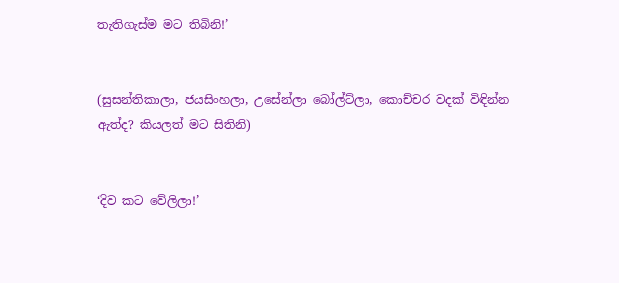තැතිගැස්ම මට තිබිනි!’


(සුසන්තිකාලා, ජයසිංහලා, උසේන්ලා බෝල්ට්ලා, කොච්චර වදක් විඳින්න ඇත්ද? කියලත් මට සිතිනි)


‘දිව කට වේලිලා!’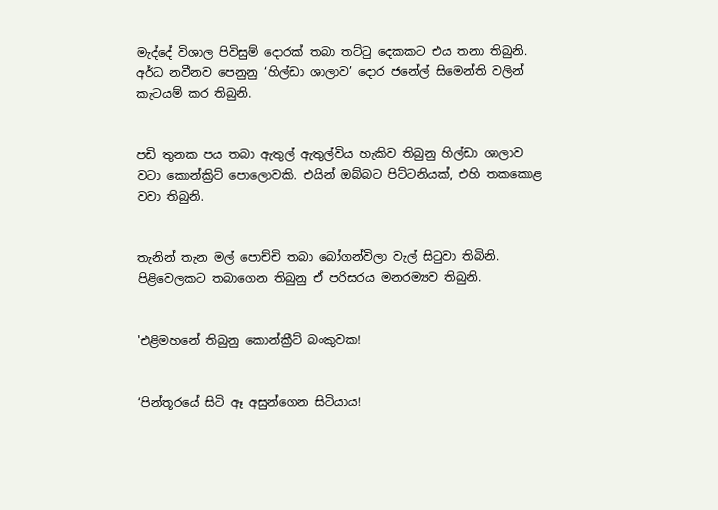මැද්දේ විශාල පිවිසුම් දොරක් තබා තට්ටු දෙකකට එය තනා තිබුනි. අර්ධ නවීනව පෙනුනු ‘හිල්ඩා ශාලාව’ දොර ජනේල් සිමෙන්ති වලින් කැටයම් කර තිබුනි.


පඩි තුනක පය තබා ඇතුල් ඇතුල්විය හැකිව තිබුනු හිල්ඩා ශාලාව වටා කොන්ක්‍රිට් පොලොවකි. එයින් ඔබ්බට පිට්ටනියක්, එහි තකකොළ වවා තිබුනි.


තැනින් තැන මල් පොච්චි තබා බෝගන්විලා වැල් සිටුවා තිබිනි. පිළිවෙලකට තබාගෙන තිබුනු ඒ පරිසරය මනරම්‍යව තිබුනි.


'එළිමහනේ තිබුනු කොන්ක්‍රීට් බංකුවක!


‘පින්තූරයේ සිටි ඈ අසුන්ගෙන සිටියාය!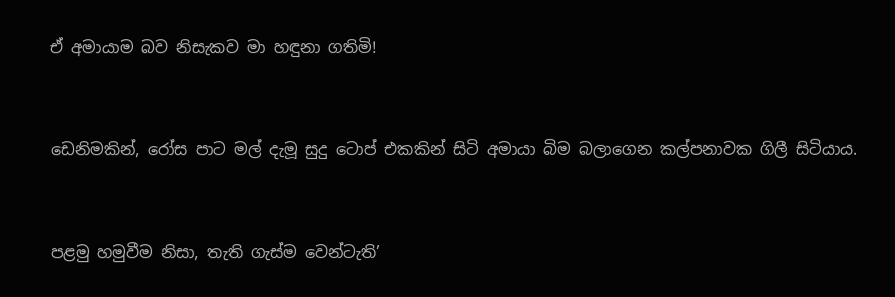ඒ අමායාම බව නිසැකව මා හඳුනා ගතිමි!


ඩෙනිමකින්, රෝස පාට මල් දැමූ සුදු ටොප් එකකින් සිටි අමායා බිම බලාගෙන කල්පනාවක ගිලී සිටියාය.


පළමු හමුවීම නිසා, තැති ගැස්ම වෙන්ටැති’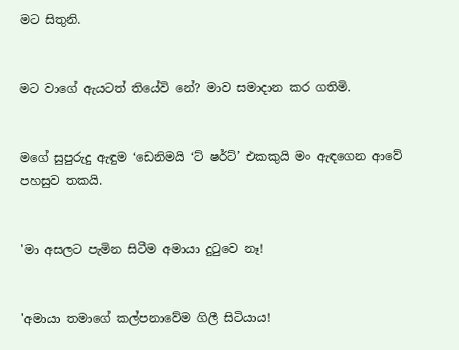මට සිතුනි.


මට වාගේ ඇයටත් තියේවි නේ? මාව සමාදාන කර ගතිමි.


මගේ සුපුරුදු ඇඳුම ‘ඩෙනිමයි ‘ට් ෂර්ට්’ එකකුයි මං ඇඳගෙන ආවේ පහසුව තකයි.


'මා අසලට පැමින සිටීම අමායා දුටුවෙ නෑ!


'අමායා තමාගේ කල්පනාවේම ගිලී සිටියාය!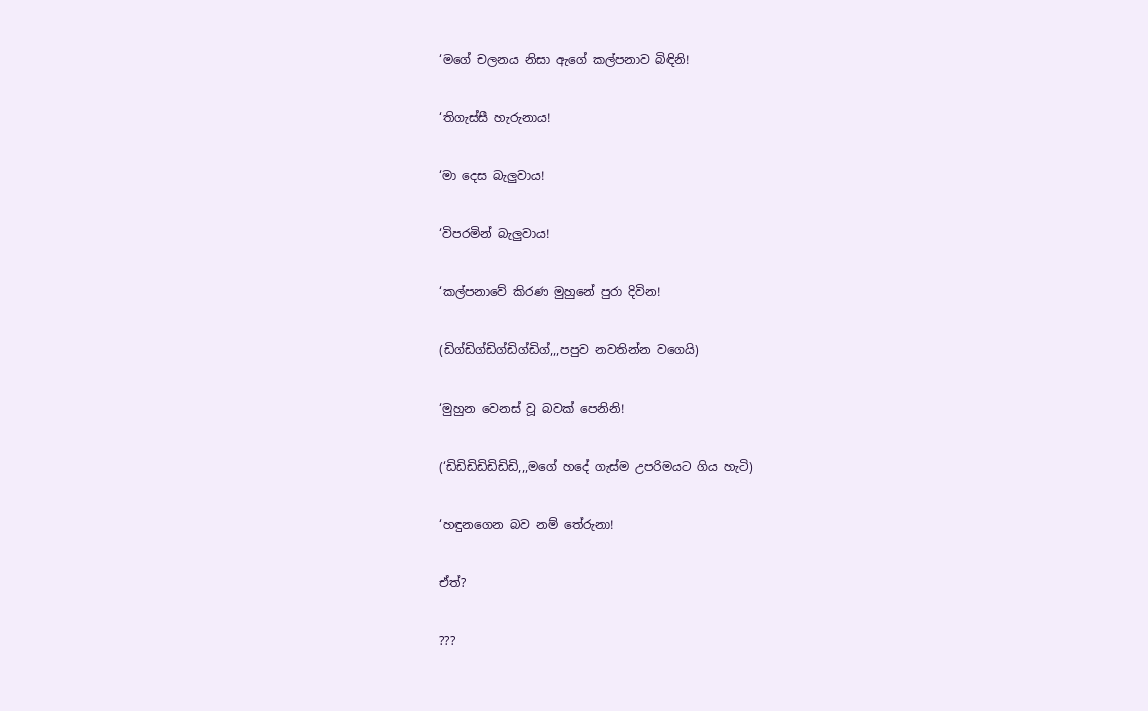‘මගේ චලනය නිසා ඇගේ කල්පනාව බිඳිනි!


‘තිගැස්සී හැරුනාය!


‘මා දෙස බැලුවාය!


‘විපරමින් බැලුවාය!


‘කල්පනාවේ කිරණ මුහුනේ පුරා දිවින!


(ඩිග්ඩිග්ඩිග්ඩිග්ඩිග්,,,පපුව නවතින්න වගෙයි)


‘මුහුන වෙනස් වූ බවක් පෙනිනි!


(‘ඩිඩිඩිඩිඩිඩිඩි,,,මගේ හදේ ගැස්ම උපරිමයට ගිය හැටි)


‘හඳුනගෙන බව නම් තේරුනා!


ඒත්?


???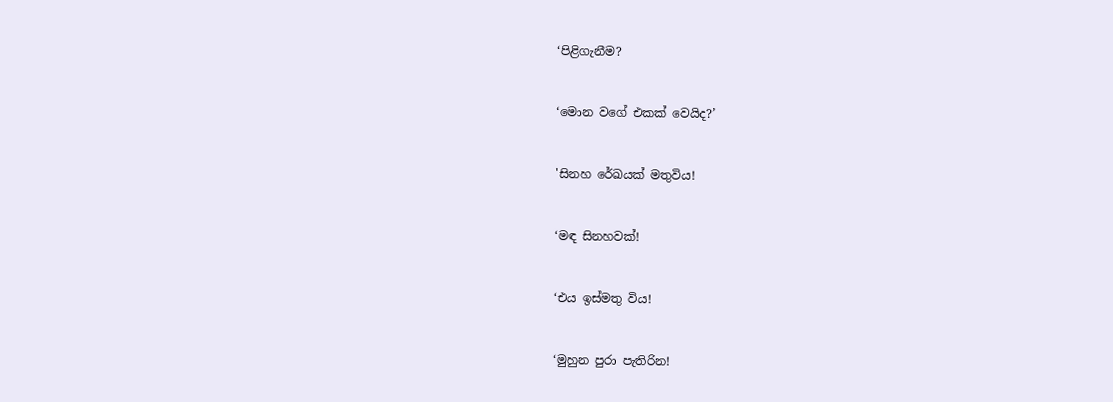‘පිළිගැනීම?


‘මොන වගේ එකක් වෙයිද?’


'සිනහ රේඛයක් මතුවිය!


‘මඳ සිනහවක්!


‘එය ඉස්මතු විය!


‘මුහුන පුරා පැතිරින!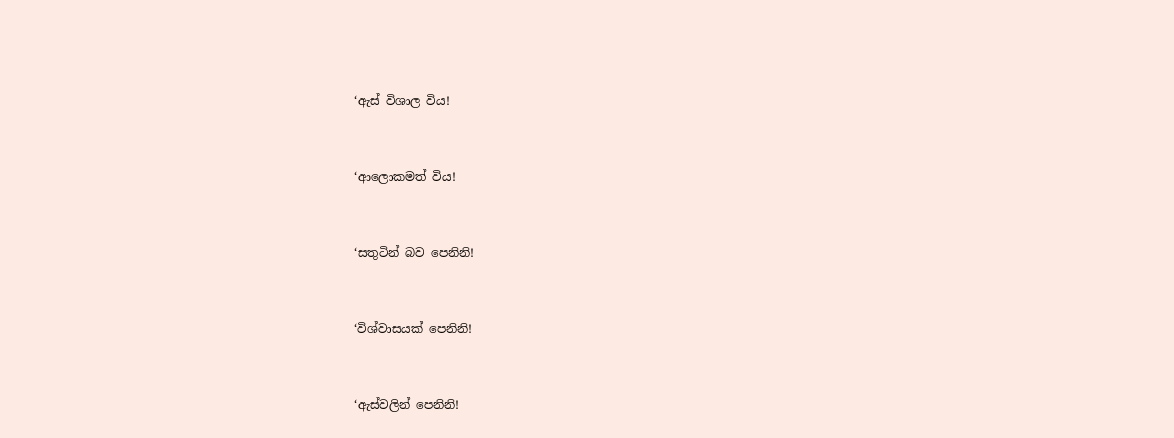‘ඇස් විශාල විය!


‘ආලොකමත් විය!


‘සතුටින් බව පෙනිනි!


‘විශ්වාසයක් පෙනිනි!


‘ඇස්වලින් පෙනිනි!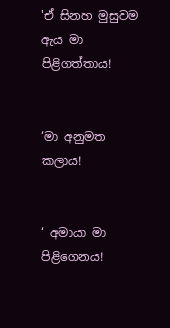'ඒ සිනහ මුසුවම ඇය මා පිළිගත්තාය!


‘මා අනුමත කලාය!


‘ අමායා මා පිළිගෙනය!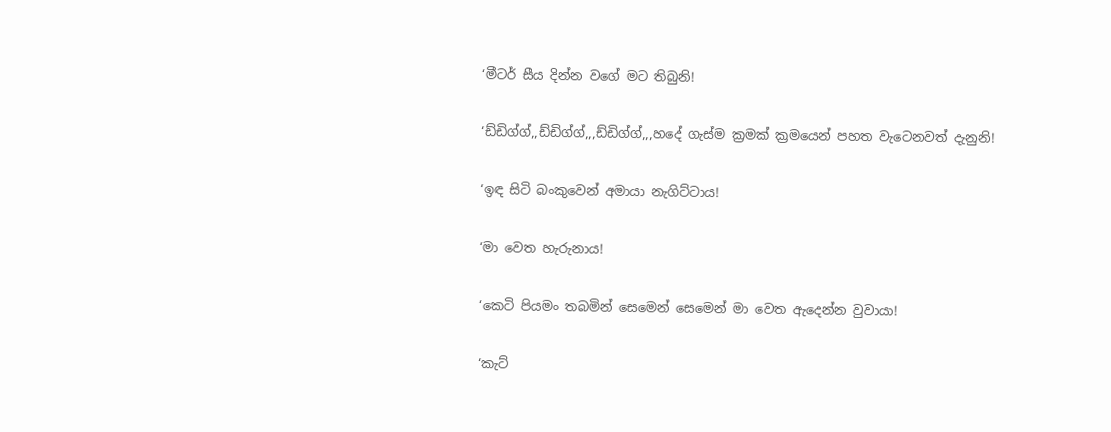‘මීටර් සීය දින්න වගේ මට තිබුනි!


‘ඩ්ඩිග්ග්,,ඩ්ඩිග්ග්,,,ඩ්ඩිග්ග්,,,හදේ ගැස්ම ක්‍රමක් ක්‍රමයෙන් පහත වැටෙනවත් දැනුනි!


‘ඉඳ සිටි බංකුවෙන් අමායා නැගිට්ටාය!


‘මා වෙත හැරුනාය!


‘කෙටි පියමං තබමින් සෙමෙන් සෙමෙන් මා වෙත ඇදෙන්න වුවායා!


‘කැට්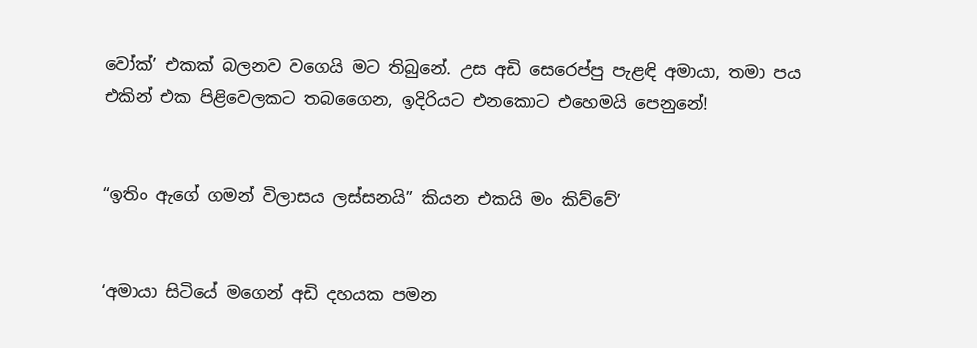වෝක්’ එකක් බලනව වගෙයි මට තිබුනේ. උස අඩි සෙරෙප්පු පැළඳි අමායා, තමා පය එකින් එක පිළිවෙලකට තබගෛන, ඉදිරියට එනකොට එහෙමයි පෙනුනේ!


“ඉතිං ඇගේ ගමන් විලාසය ලස්සනයි” කියන එකයි මං කිව්වේ’


‘අමායා සිටියේ මගෙන් අඩි දහයක පමන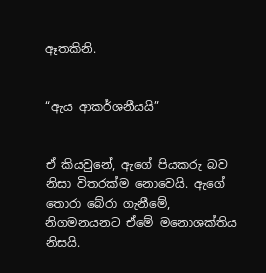ඈතකිනි.


“ඇය ආකර්ශනීයයි”


ඒ කියවුනේ, ඇගේ පියකරු බව නිසා විතරක්ම නොවෙයි. ඇගේ තොරා බේරා ගැනීමේ, නිගමනයනට ඒමේ මනොශක්තිය නිසයි.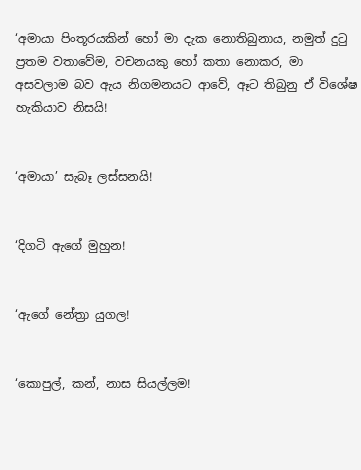‘අමායා පිංතූරයකින් හෝ මා දැක නොතිබුනාය, නමුත් දුටු ප්‍රතම වතාවේම, වචනයකු හෝ කතා නොකර, මා අසවලාම බව ඇය නිගමනයට ආවේ, ඈට තිබුනු ඒ විශේෂ හැකියාව නිසයි!


‘අමායා’ සැබෑ ලස්සනයි!


‘දිගටි ඇගේ මුහුන!


‘ඇගේ නේත්‍රා යුගල!


‘කොපුල්, කන්, නාස සියල්ලම!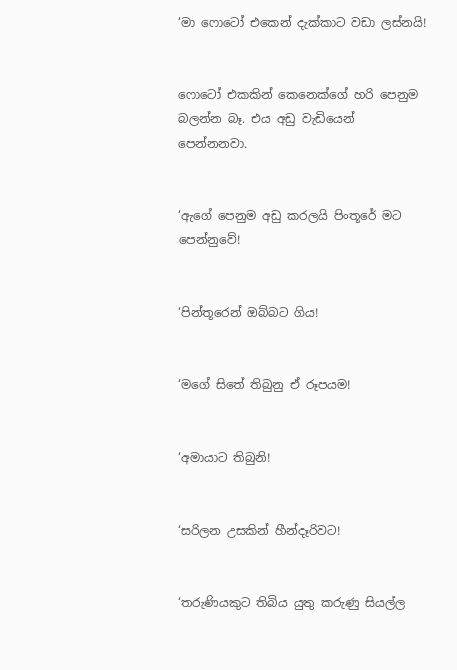‘මා ෆොටෝ එකෙන් දැක්කාට වඩා ලස්නයි!


ෆොටෝ එකකින් කෙනෙක්ගේ හරි පෙනුම බලන්න බෑ. එය අඩු වැඩියෙන් පෙන්නනවා.


‘ඇගේ පෙනුම අඩු කරලයි පිංතූරේ මට පෙන්නුවේ!


‘පින්තූරෙන් ඔබ්බට ගිය!


‘මගේ සිතේ තිබුනු ඒ රූපයම!


‘අමායාට තිබුනි!


‘සරිලන උසකින් හීන්දෑරිවට!


‘තරුණියකුට තිබිය යුතු කරුණු සියල්ල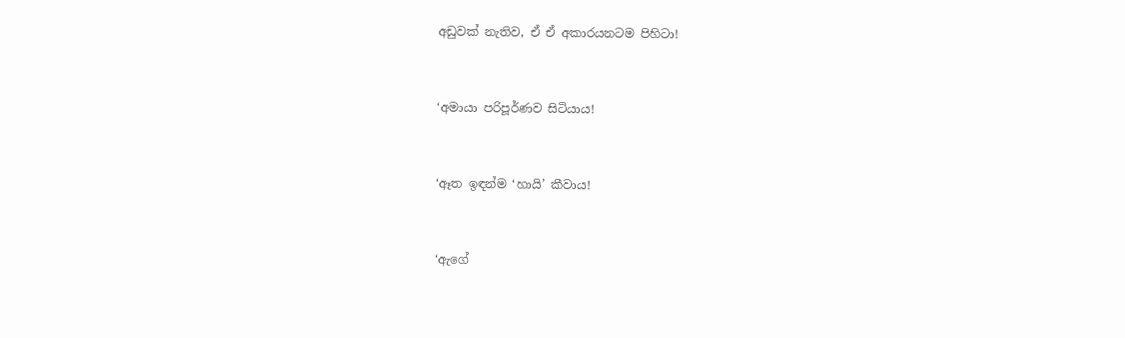අඩුවක් නැතිව, ඒ ඒ අකාරයනටම පිහිටා!


‘අමායා පරිපූර්ණව සිටියාය!


‘ඈත ඉඳන්ම ‘හායි’ කීවාය!


‘ඇගේ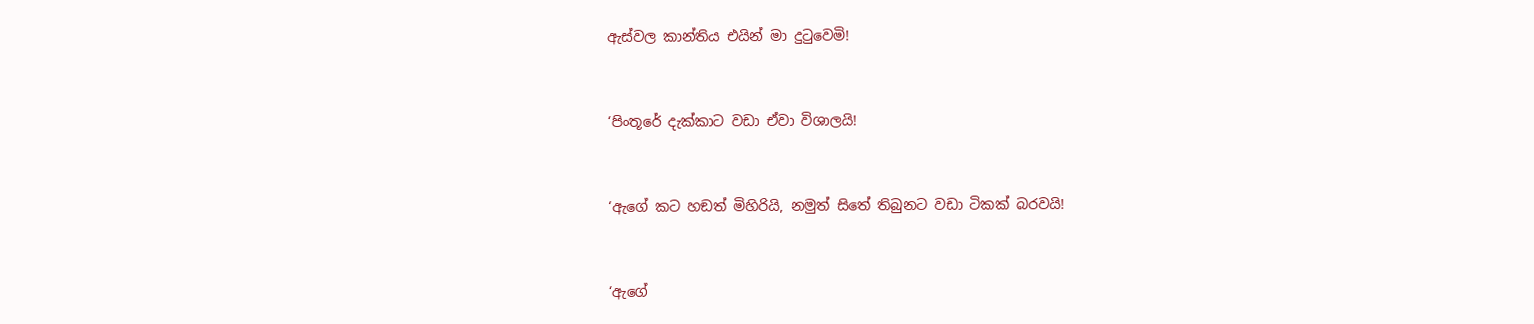ඇස්වල කාන්තිය එයින් මා දුටුවෙමි!


‘පිංතූරේ දැක්කාට වඩා ඒවා විශාලයි!


‘ඇගේ කට හඞත් මිහිරියි, නමුත් සිතේ තිබුනට වඩා ටිකක් බරවයි!


‘ඇගේ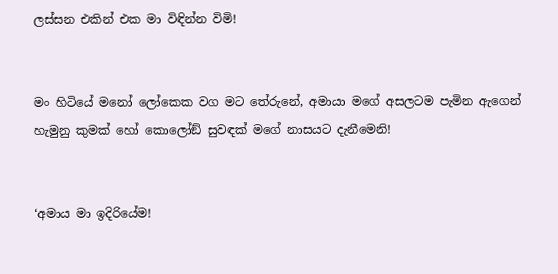ලස්සන එකින් එක මා විඳින්න විමි!


මං හිටියේ මනෝ ලෝකෙක වග මට තේරුනේ, අමායා මගේ අසලටම පැමින ඇගෙන් හැමුනු කුමක් හෝ කොලෝඞ් සුවඳක් මගේ නාසයට දැනීමෙනි!


‘අමාය මා ඉදිරියේම!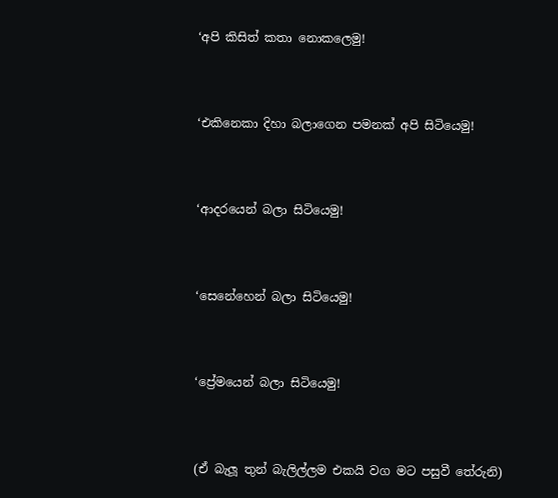‘අපි කිසිත් කතා නොකලෙමු!


‘එකිනෙකා දිහා බලාගෙන පමනක් අපි සිටියෙමු!


‘ආදරයෙන් බලා සිටියෙමු!


‘සෙනේහෙන් බලා සිටියෙමු!


‘ප්‍රේමයෙන් බලා සිටියෙමු!


(ඒ බැලූ තුන් බැලිල්ලම එකයි වග මට පසුවී තේරුනි)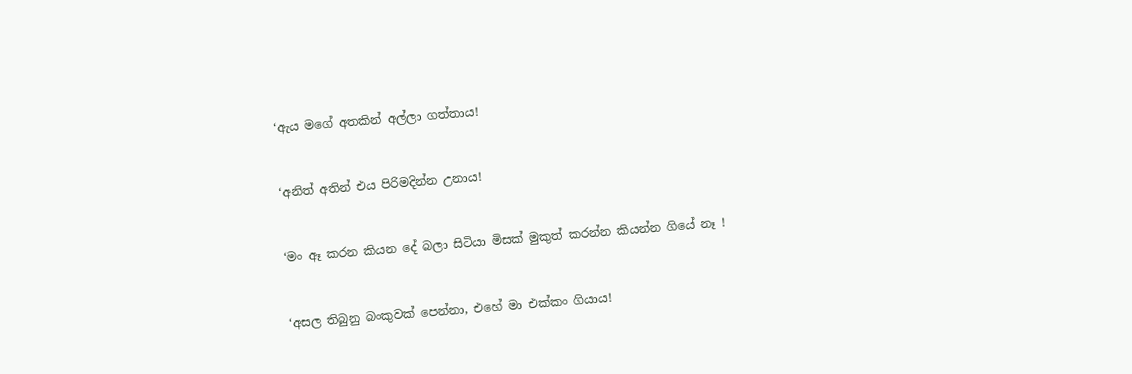‘ඇය මගේ අතකින් අල්ලා ගත්තාය!


‘අනිත් අතින් එය පිරිමදින්න උනාය!


‘මං ඈ කරන කියන දේ බලා සිටියා මිසක් මුකුත් කරන්න කියන්න ගියේ නෑ !


‘අසල තිබුනු බංකුවක් පෙන්නා, එහේ මා එක්කං ගියාය!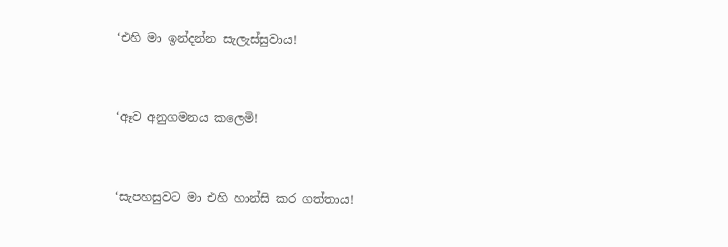‘එහි මා ඉන්දන්න සැලැස්සුවාය!


‘ඈව අනුගමනය කලෙමි!


‘සැපහසුවට මා එහි හාන්සි කර ගත්තාය!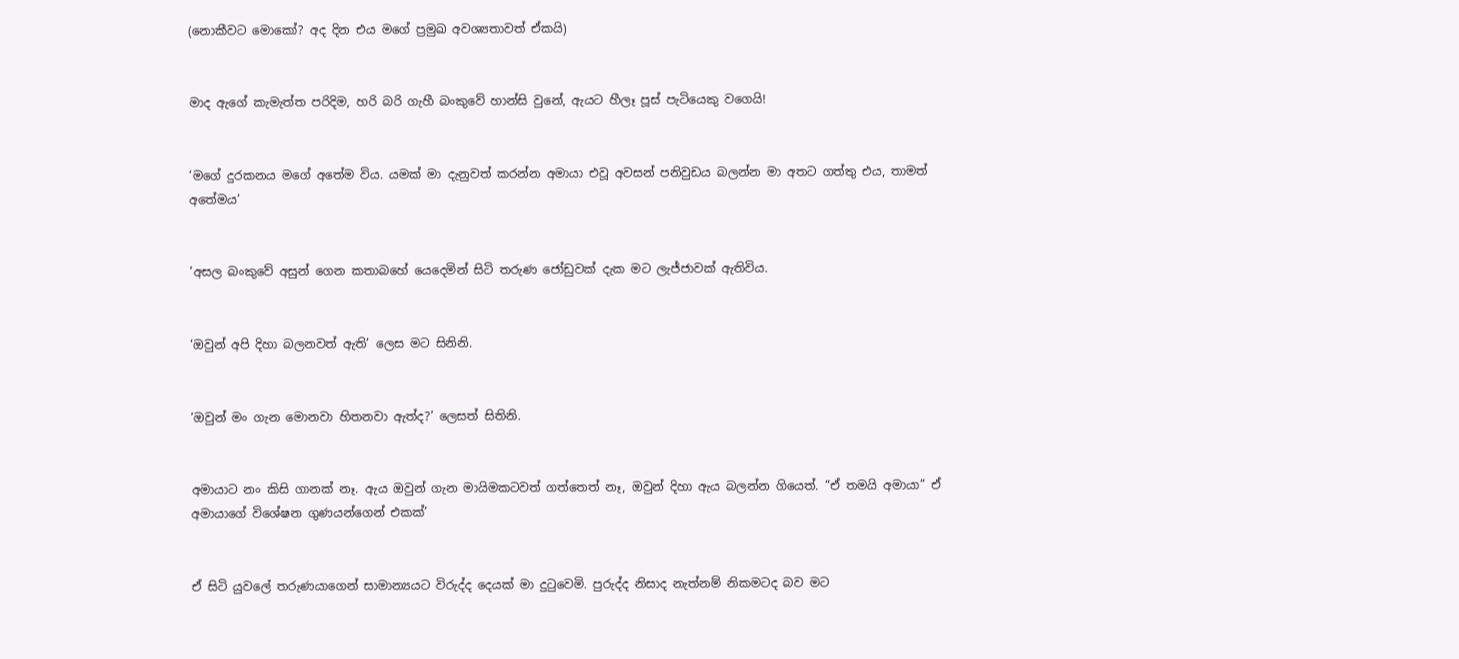(නොකීවට මොකෝ? අද දින එය මගේ ප්‍රමුඛ අවශ්‍යතාවත් ඒකයි)


මාද ඇගේ කැමැත්ත පරිදිම, හරි බරි ගැහී බංකුවේ හාන්සි වුනේ, ඇයට හීලෑ පූස් පැටියෙකු වගෙයි!


‘මගේ දුරකනය මගේ අතේම විය. යමක් මා දැනුවත් කරන්න අමායා එවූ අවසන් පනිවුඩය බලන්න මා අතට ගත්තු එය, තාමත් අතේමය’


‘අසල බංකුවේ අසුන් ගෙන කතාබහේ යෙදෙමින් සිටි තරුණ ජෝඩුවක් දැක මට ලැජ්ජාවක් ඇතිවිය.


‘ඔවුන් අපි දිහා බලනවත් ඇති’ ලෙස මට සිනිනි.


‘ඔවුන් මං ගැන මොනවා හිතනවා ඇත්ද?’ ලෙසත් සිතිනි.


අමායාට නං කිසි ගානක් නෑ. ඇය ඔවුන් ගැන මායිමකටවත් ගත්තෙත් නෑ, ඔවුන් දිහා ඇය බලන්න ගියෙත්. “ඒ තමයි අමායා” ඒ අමායාගේ විශේෂන ගුණයන්ගෙන් එකක්’


ඒ සිටි යුවලේ තරුණයාගෙන් සාමාන්‍යයට විරුද්ද දෙයක් මා දුටුවෙමි. පුරුද්ද නිසාද නැත්නම් නිකමටද බව මට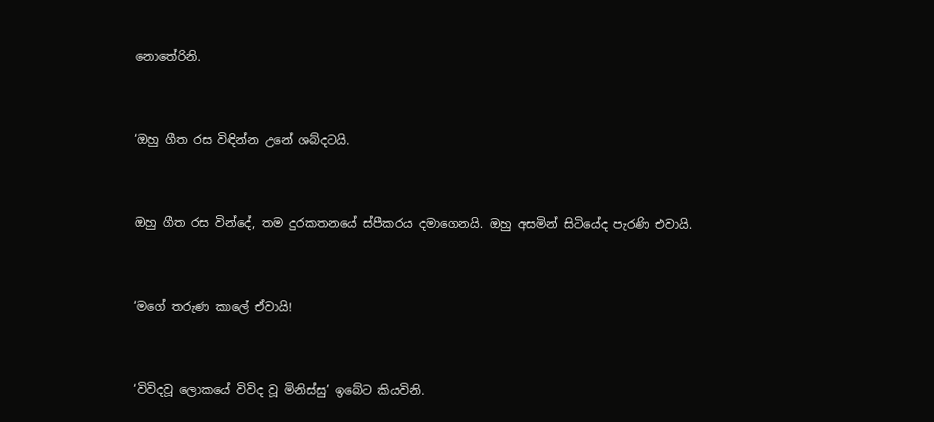නොතේරිනි.


‘ඔහු ගීත රස විඳින්න උනේ ශබ්දටයි.


ඔහු ගීත රස වින්දේ, තම දුරකතනයේ ස්පීකරය දමාගෙනයි. ඔහු අසමින් සිටියේද පැරණි එවායි.


‘මගේ තරුණ කාලේ ඒවායි!


‘විවිදවූ ලොකයේ විවිද වූ මිනිස්සු’ ඉබේට කියවිනි.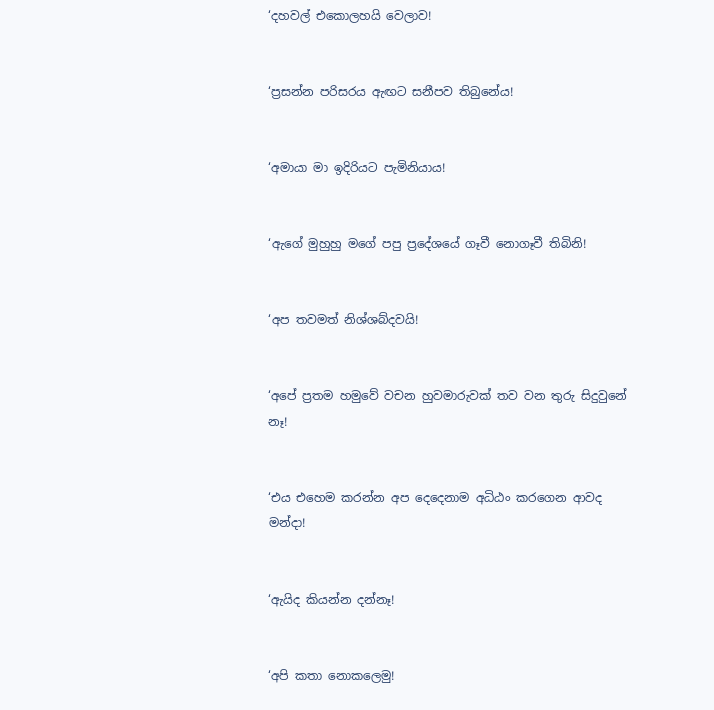‘දහවල් එකොලහයි වෙලාව!


‘ප්‍රසන්න පරිසරය ඇඟට සනීපව තිබුනේය!


‘අමායා මා ඉදිරියට පැමිනියාය!


‘ඇගේ මුහුහු මගේ පපු ප්‍රදේශයේ ගෑවී නොගෑවී තිබිනි!


‘අප තවමත් නිශ්ශබ්දවයි!


‘අපේ ප්‍රතම හමුවේ වචන හුවමාරුවක් තව වන තුරු සිදුවුනේ නෑ!


‘එය එහෙම කරන්න අප දෙදෙනාම අධිඨං කරගෙන ආවද මන්දා!


‘ඇයිද කියන්න දන්නෑ!


‘අපි කතා නොකලෙමු!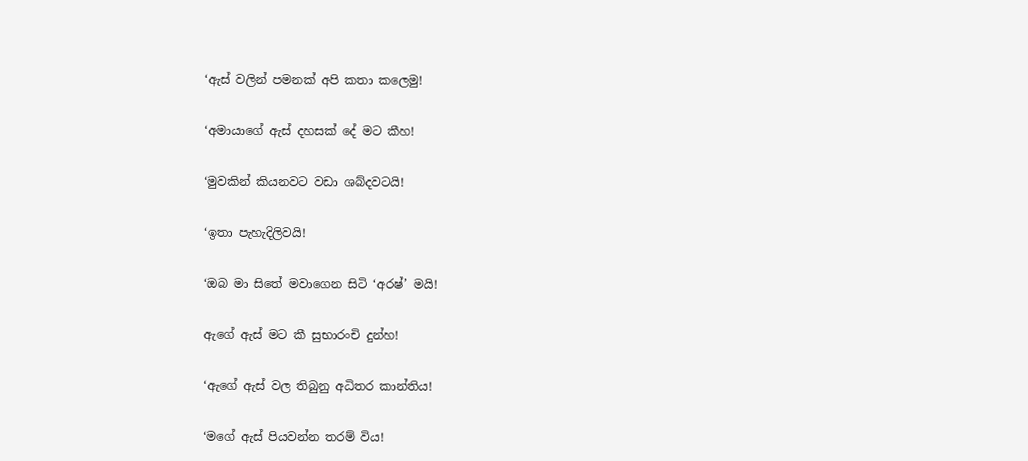‘ඇස් වලින් පමනක් අපි කතා කලෙමු!


‘අමායාගේ ඇස් දහසක් දේ මට කීහ!


‘මුවකින් කියනවට වඩා ශබ්දවටයි!


‘ඉතා පැහැදිලිවයි!


‘ඔබ මා සිතේ මවාගෙන සිටි ‘අරෂ්’ මයි!


ඇගේ ඇස් මට කී සුභාරංචි දුන්හ!


‘ඇගේ ඇස් වල තිබුනු අධිතර කාන්තිය!


‘මගේ ඇස් පියවන්න තරම් විය!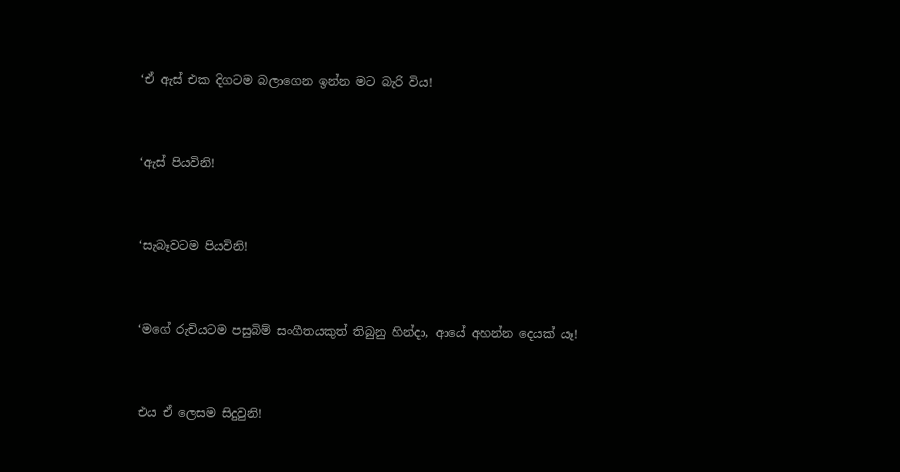‘ඒ ඇස් එක දිගටම බලාගෙන ඉන්න මට බැරි විය!


‘ඇස් පියවිනි!


‘සැබෑවටම පියවිනි!


‘මගේ රුචියටම පසුබිම් සංගීතයකුත් තිබුනු හින්දා, ආයේ අහන්න දෙයක් යෑ!


එය ඒ ලෙසම සිදුවුනි!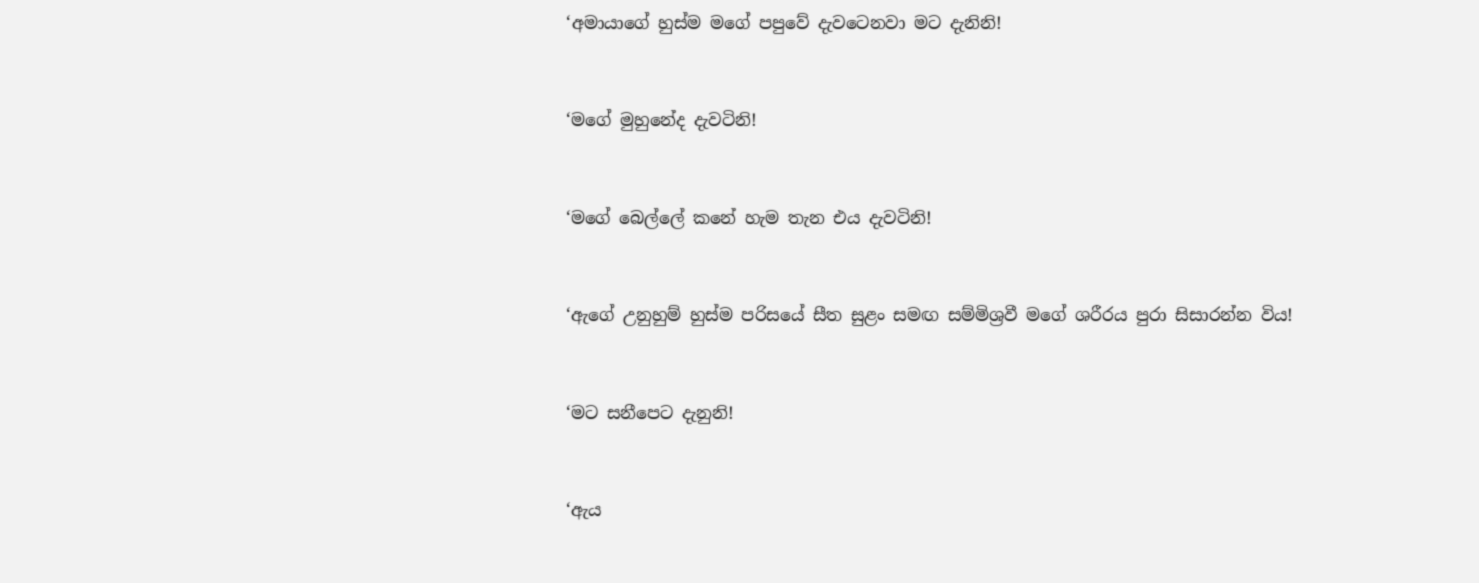‘අමායාගේ හුස්ම මගේ පපුවේ දැවටෙනවා මට දැනිනි!


‘මගේ මුහුනේද දැවටිනි!


‘මගේ බෙල්ලේ කනේ හැම තැන එය දැවටිනි!


‘ඇගේ උනුහුම් හුස්ම පරිසයේ සීත සුළං සමඟ සම්මිශ්‍රවී මගේ ශරීරය පුරා සිසාරන්න විය!


‘මට සනීපෙට දැනුනි!


‘ඇය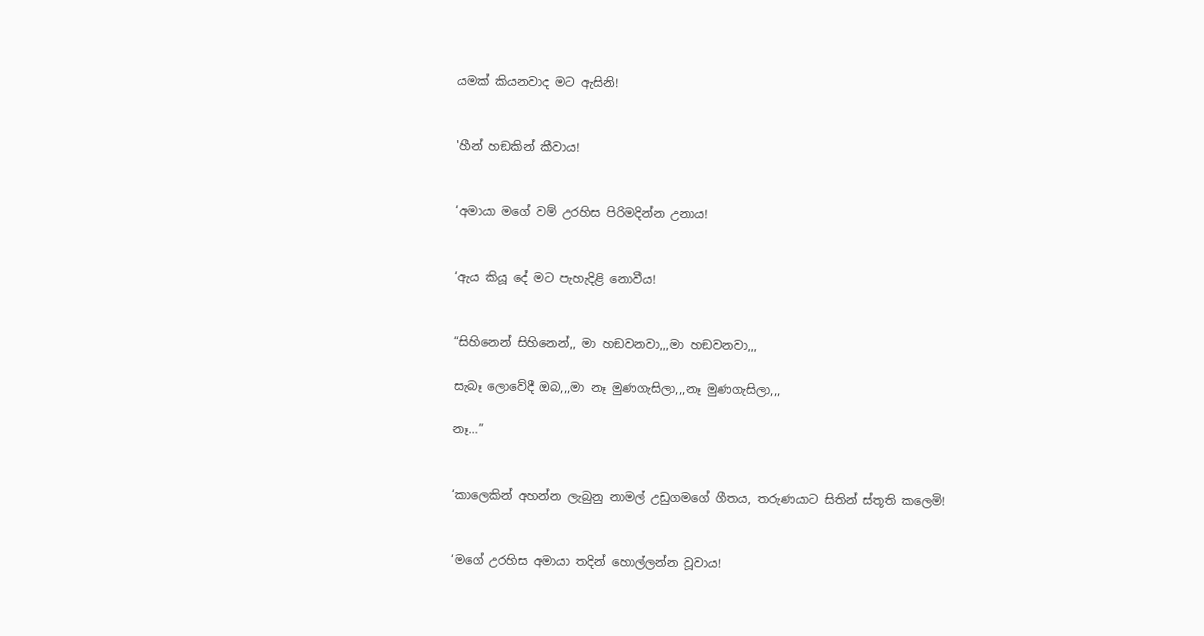යමක් කියනවාද මට ඇසිනි!


'හීන් හඞකින් කීවාය!


‘අමායා මගේ වම් උරහිස පිරිමදින්න උනාය!


‘ඇය කියූ දේ මට පැහැදිළි නොවීය!


“සිහිනෙන් සිහිනෙන්,, මා හඞවනවා,,,මා හඞවනවා,,,

සැබෑ ලොවේදී ඔබ,,,මා නෑ මුණගැසිලා,,,නෑ මුණගැසිලා,,,

නෑ…”


‘කාලෙකින් අහන්න ලැබුනු නාමල් උඩුගමගේ ගීතය, තරුණයාට සිතින් ස්තූති කලෙමි!


‘මගේ උරහිස අමායා තදින් හොල්ලන්න වූවාය!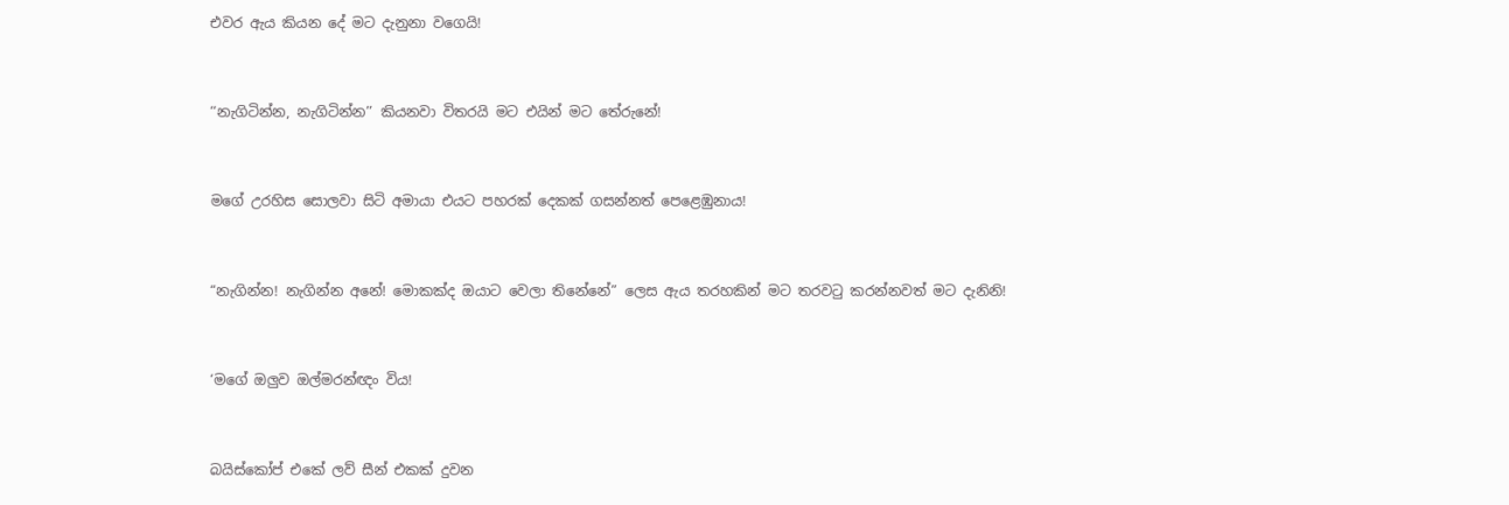එවර ඇය කියන දේ මට දැනුනා වගෙයි!


‘‘නැගිටින්න, නැගිටින්න’’ කියනවා විතරයි මට එයින් මට තේරුනේ!


මගේ උරහිස සොලවා සිටි අමායා එයට පහරක් දෙකක් ගසන්නත් පෙළෙඹුනාය!


“නැගින්න! නැගින්න අනේ! මොකක්ද ඔයාට වෙලා තිනේනේ” ලෙස ඇය තරහකින් මට තරවටු කරන්නවත් මට දැනිනි!


‘මගේ ඔලුව ඔල්මරන්ඥං විය!


බයිස්කෝප් එකේ ලව් සීන් එකක් දුවන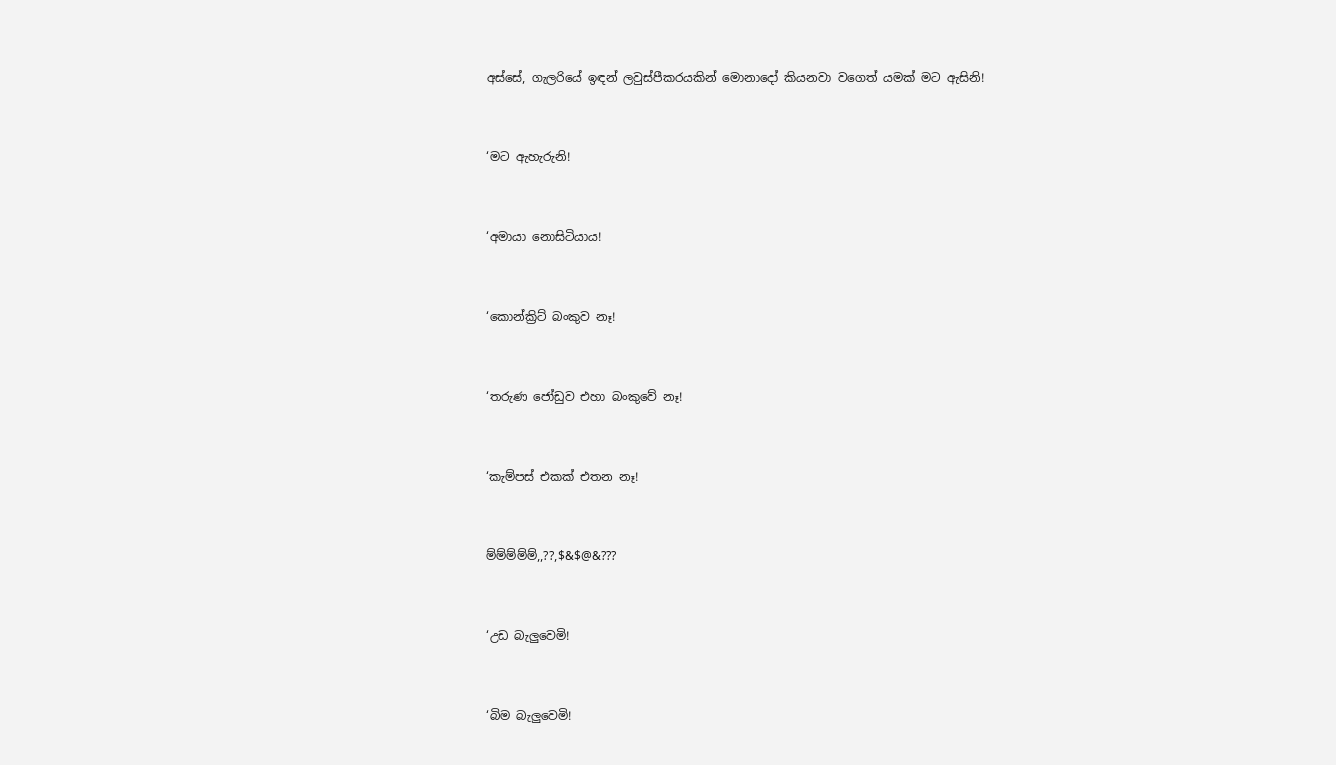අස්සේ, ගැලරියේ ඉඳන් ලවුස්පීකරයකින් මොනාදෝ කියනවා වගෙත් යමක් මට ඇසිනි!


‘මට ඇහැරුනි!


‘අමායා නොසිටියාය!


‘කොන්ක්‍රිට් බංකුව නෑ!


‘තරුණ ජෝඩුව එහා බංකුවේ නෑ!


‘කැම්පස් එකක් එතන නෑ!


ම්ම්ම්ම්ම්,,??,$&$@&???


‘උඩ බැලුවෙමි!


‘බිම බැලුවෙමි!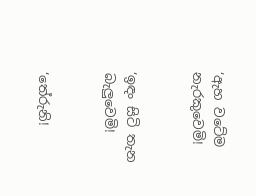‘ඇහ වටේම නැරකුවෙමි!


‘ඉඳං සිටි තැන බැලුවෙමි!


‘තේරුනි!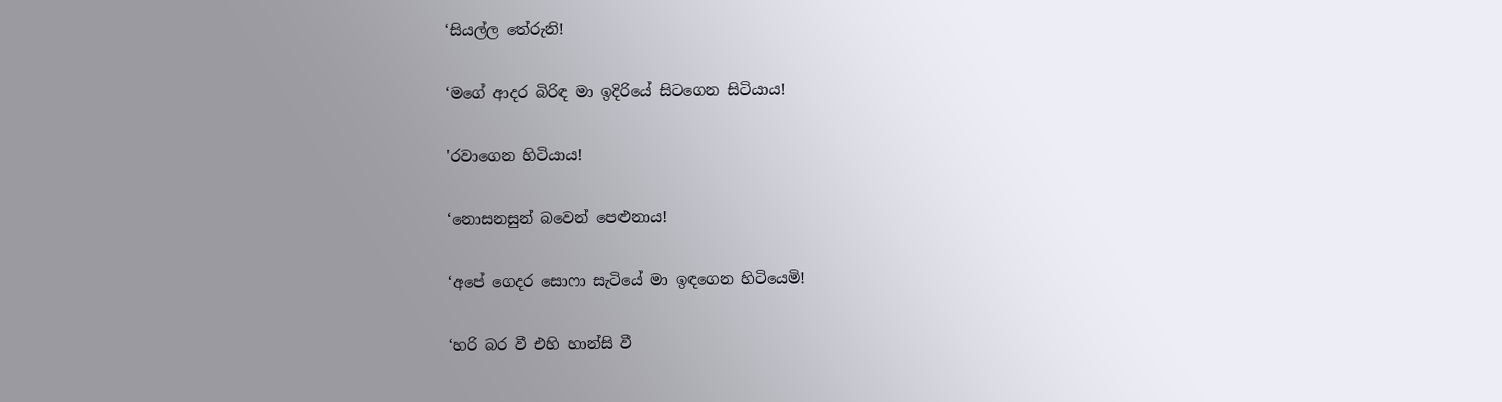‘සියල්ල තේරුනි!


‘මගේ ආදර බිරිඳ මා ඉදිරියේ සිටගෙන සිටියාය!


'රවාගෙන හිටියාය!


‘නොසනසුන් බවෙන් පෙළුනාය!


‘අපේ ගෙදර සොෆා සැටියේ මා ඉඳගෙන හිටියෙමි!


‘හරි බර වී එහි හාන්සි වී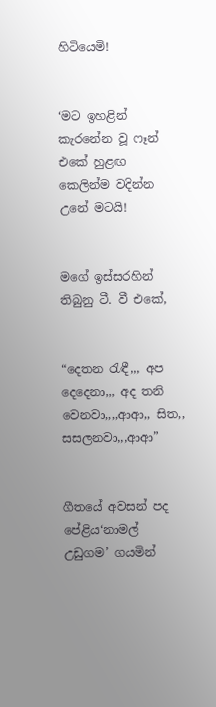හිටියෙමි!


‘මට ඉහළින් කැරනේන වූ ෆෑන් එකේ හුළඟ කෙලින්ම වදින්න උනේ මටයි!


මගේ ඉස්සරහින් තිබුනු ටී. වී එකේ,


“දෙතන රැඳී,,, අප දෙදෙනා,,, අද තනි වෙනවා,,,,ආආ,, සිත,, සසලනවා,,,ආආ”


ගීතයේ අවසන් පද පේළිය‘නාමල් උඩුගම’ ගයමින්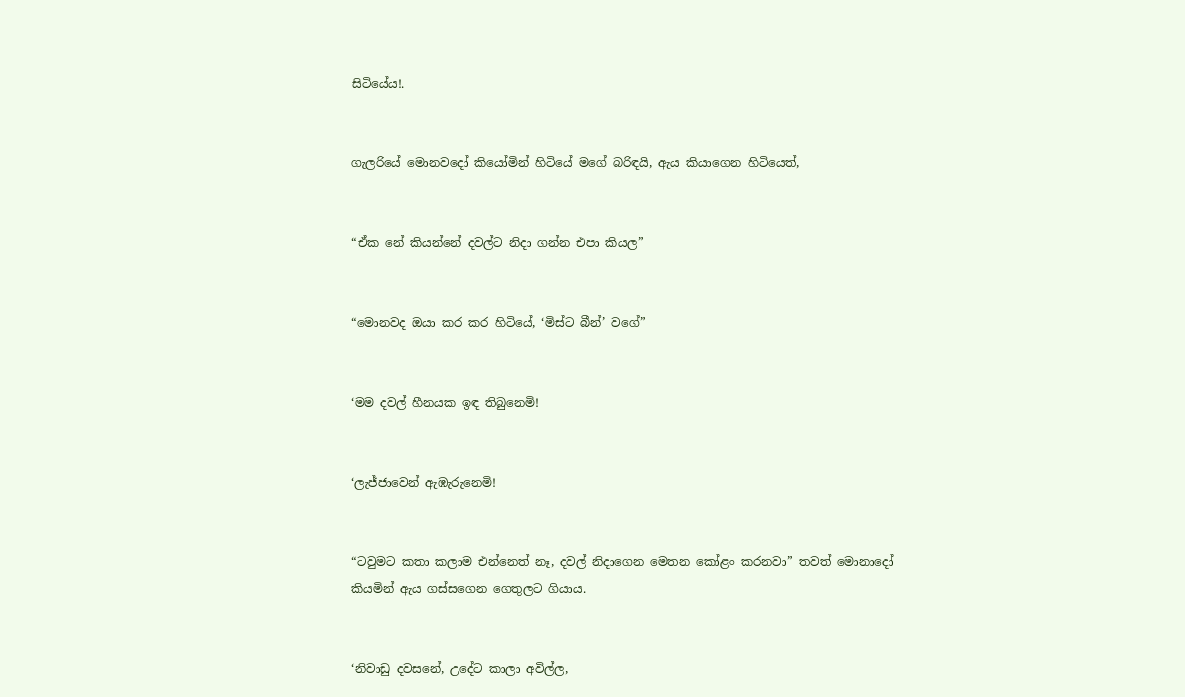සිටියේය!.


ගැලරියේ මොනවදෝ කියෝමින් හිටියේ මගේ බරිඳයි, ඇය කියාගෙන හිටියෙත්,


“ඒක නේ කියන්නේ දවල්ට නිදා ගන්න එපා කියල”


“මොනවද ඔයා කර කර හිටියේ, ‘මිස්ට බීන්’ වගේ”


‘මම දවල් හීනයක ඉඳ තිබුනෙමි!


‘ලැජ්ජාවෙන් ඇඹැරුනෙමි!


“ටවුමට කතා කලාම එන්නෙත් නෑ, දවල් නිදාගෙන මෙතන කෝළං කරනවා” තවත් මොනාදෝ කියමින් ඇය ගස්සගෙන ගෙතුලට ගියාය.


‘නිවාඩු දවසනේ, උදේට කාලා අවිල්ල,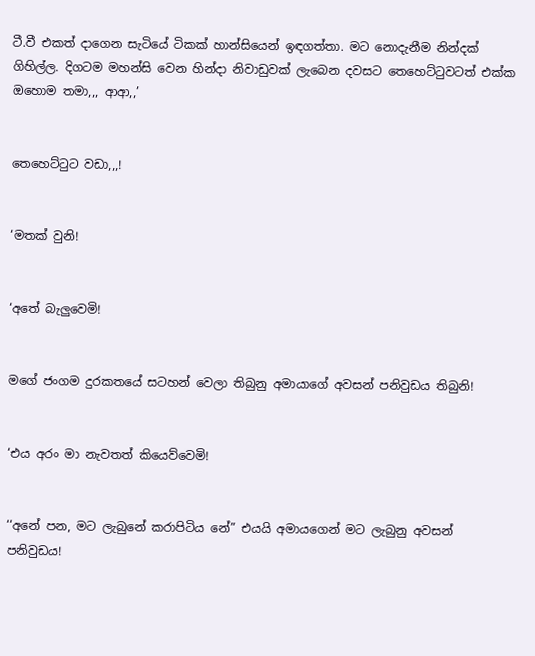ටී.වී එකත් දාගෙන සැටියේ ටිකක් හාන්සියෙන් ඉඳගත්තා. මට නොදැනීම නින්දක් ගිහිල්ල. දිගටම මහන්සි වෙන හින්දා නිවාඩුවක් ලැබෙන දවසට තෙහෙට්ටුවටත් එක්ක ඔහොම තමා,,, ආආ,,’


තෙහෙට්ටුට වඩා,,,!


‘මතක් වුනි!


‘අතේ බැලුවෙමි!


මගේ ජංගම දුරකතයේ සටහන් වෙලා තිබුනු අමායාගේ අවසන් පනිවුඩය තිබුනි!


‘එය අරං මා නැවතත් කියෙව්වෙමි!


‘‘අනේ පන, මට ලැබුනේ කරාපිටිය නේ” එයයි අමායගෙන් මට ලැබුනු අවසන් පනිවුඩය!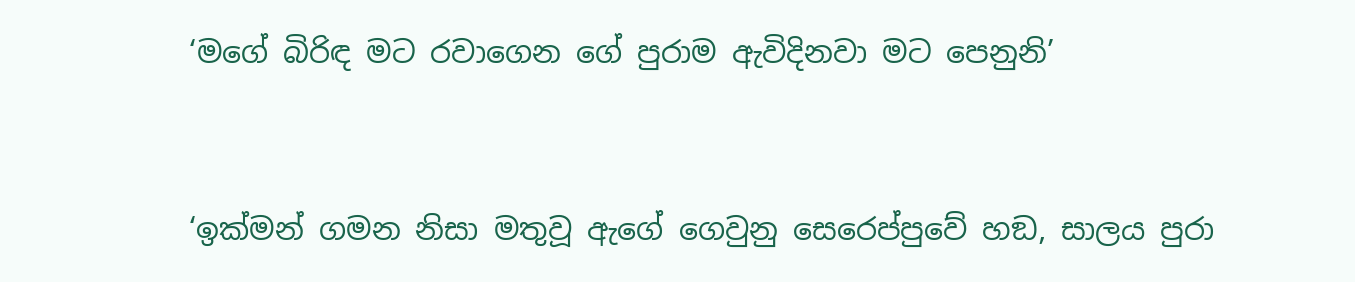‘මගේ බිරිඳ මට රවාගෙන ගේ පුරාම ඇවිදිනවා මට පෙනුනි’


‘ඉක්මන් ගමන නිසා මතුවූ ඇගේ ගෙවුනු සෙරෙප්පුවේ හඞ, සාලය පුරා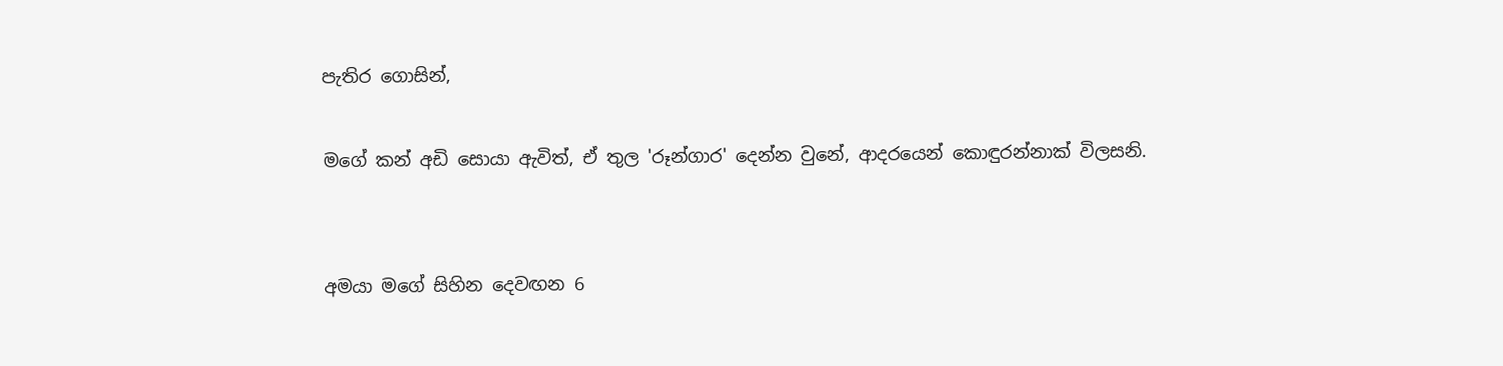පැතිර ගොසින්,

මගේ කන් අඩි සොයා ඇවිත්, ඒ තුල 'රූන්ගාර' දෙන්න වුනේ, ආදරයෙන් කොඳුරන්නාක් විලසනි.


අමයා මගේ සිහින දෙවඟන 6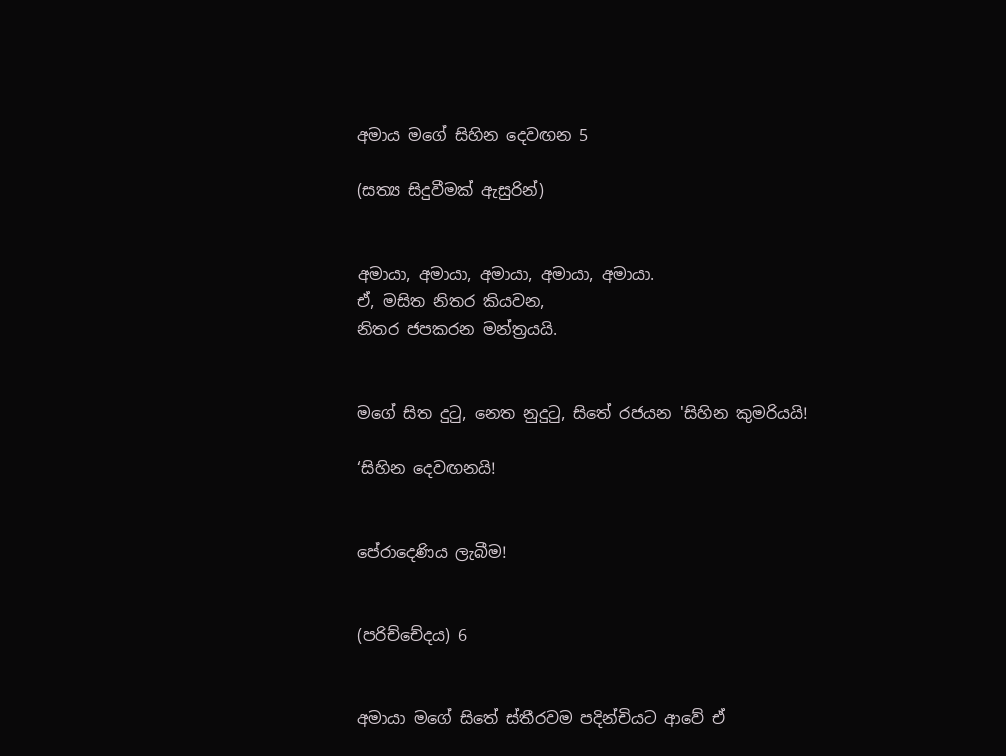අමාය මගේ සිහින දෙවඟන 5

(සත්‍ය සිදුවීමක් ඇසුරින්)


අමායා, අමායා, අමායා, අමායා, අමායා.
ඒ, මසිත නිතර කියවන,
නිතර ජපකරන මන්ත්‍රයයි.


මගේ සිත දුටු, නෙත නුදුටු, සිතේ රජයන 'සිහින කුමරියයි!

‘සිහින දෙවඟනයි!


පේරාදෙණිය ලැබීම!


(පරිච්චේදය) 6


අමායා මගේ සිතේ ස්තීරවම පදින්චියට ආවේ ඒ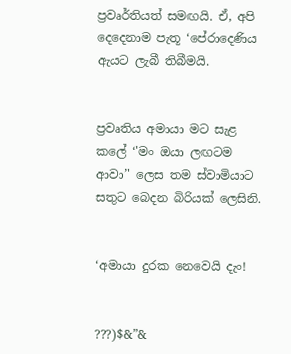ප්‍රවෘර්තියත් සමඟයි. ඒ, අපි දෙදෙනාම පැතූ ‘පේරාදෙණිය ඇයට ලැබී තිබීමයි.


ප්‍රවෘතිය අමායා මට සැළ කලේ ‘'මං ඔයා ලඟටම ආවා’' ලෙස තම ස්වාමියාට සතුට බෙදන බිරියක් ලෙසිනි.


‘අමායා දුරක නෙවෙයි දැං!


???)$&”&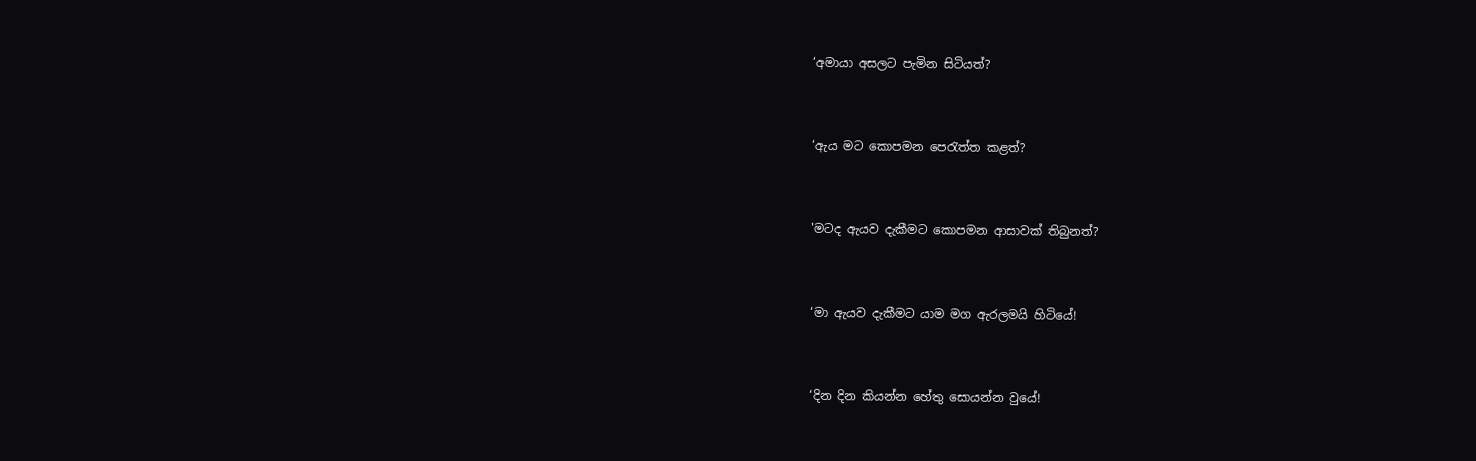‘අමායා අසලට පැමින සිටියත්?


‘ඇය මට කොපමන පෙරැත්ත කළත්?


'මටද ඇයව දැකීමට කොපමන ආසාවක් තිබුනත්?


‘මා ඇයව දැකීමට යාම මග ඇරලමයි හිටියේ!


‘දින දින කියන්න හේතු සොයන්න වුයේ!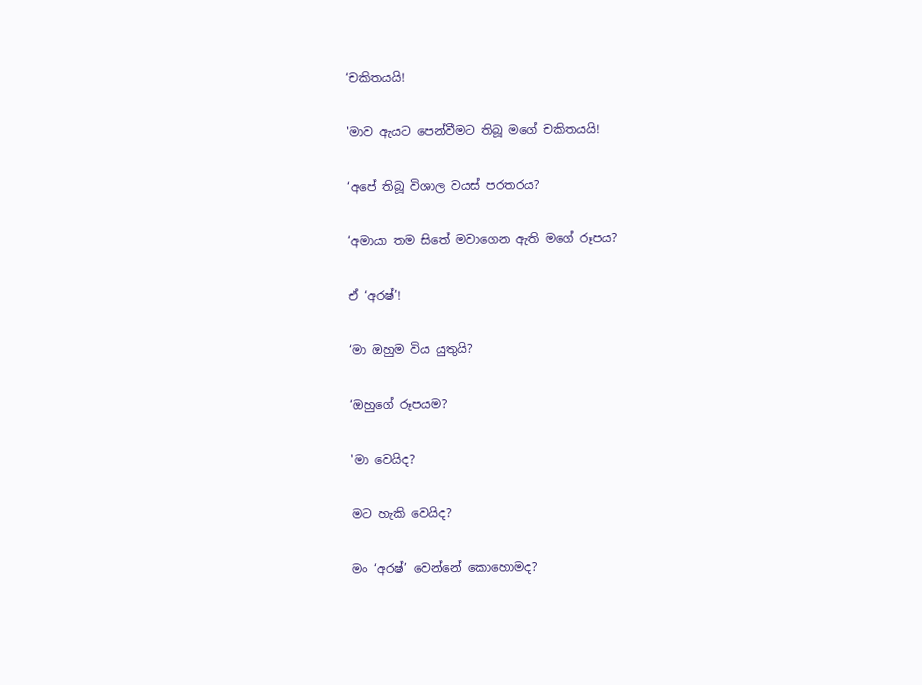‘චකිතයයි!


'මාව ඇයට පෙන්වීමට තිබූ මගේ චකිතයයි!


‘අපේ තිබූ විශාල වයස් පරතරය?


‘අමායා තම සිතේ මවාගෙන ඇති මගේ රූපය?


ඒ ‘අරෂ්’!


‘මා ඔහුම විය යුතුයි?


‘ඔහුගේ රූපයම?


'මා වෙයිද?


මට හැකි වෙයිද?


මං ‘අරෂ්’ වෙන්නේ කොහොමද?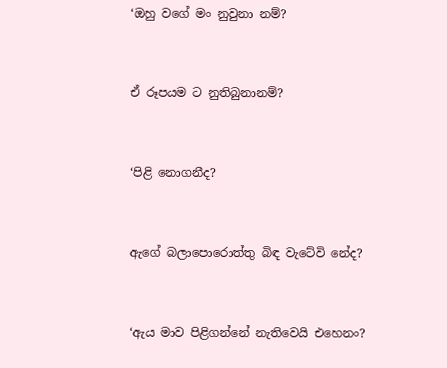‘ඔහු වගේ මං නුවුනා නම්?


ඒ රූපයම ට නුතිබුනානම්?


‘පිළි නොගනීද?


ඇගේ බලාපොරොත්තු බිඳ වැටේවි නේද?


‘ඇය මාව පිළිගන්නේ නැතිවෙයි එහෙනං?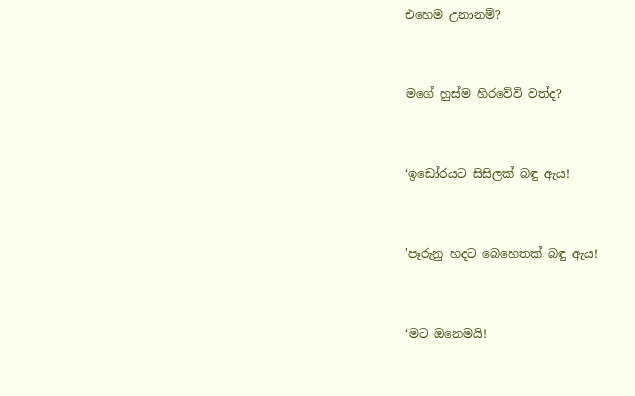එහෙම උනානම්?


මගේ හුස්ම හිරවේවි වත්ද?


‘ඉඩෝරයට සිසිලක් බඳු ඇය!


'පෑරුනු හදට බෙහෙතක් බඳු ඇය!


‘මට ඔනෙමයි!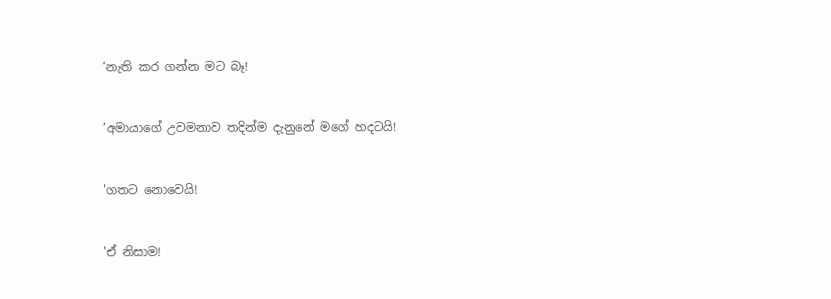‘නැති කර ගන්න මට බෑ!


‘අමායාගේ උවමනාව තදින්ම දැනුනේ මගේ හදටයි!


'ගතට නොවෙයි!


'ඒ නිසාම!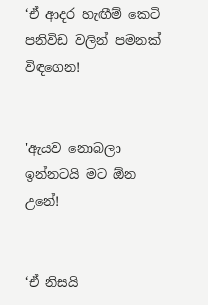‘ඒ ආදර හැඟීම් කෙටි පනිවිඩ වලින් පමනක් විඳගෙන!


'ඇයව නොබලා ඉන්නටයි මට ඕන උනේ!


‘ඒ නිසයි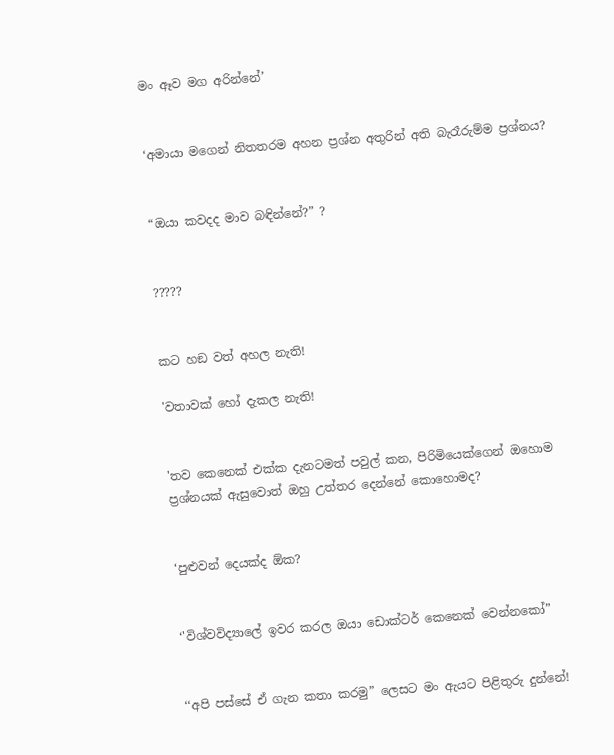මං ඈව මග අරින්නේ’


‘අමායා මගෙන් නිතතරම අහන ප්‍රශ්න අතුරින් අති බැරෑරුම්ම ප්‍රශ්නය?


“ඔයා කවදද මාව බඳින්නේ?” ?


?????


කට හඞ වත් අහල නැති!

'වතාවක් හෝ දැකල නැති!


'තව කෙනෙක් එක්ක දැනටමත් පවුල් කන, පිරිමියෙක්ගෙන් ඔහොම ප්‍රශ්නයක් ඇසුවොත් ඔහු උත්තර දෙන්නේ කොහොමද?


‘පුළුවන් දෙයක්ද ඕක?


‘'විශ්වවිද්‍යාලේ ඉවර කරල ඔයා ඩොක්ටර් කෙනෙක් වෙන්නකෝ”


‘‘අපි පස්සේ ඒ ගැන කතා කරමු” ලෙසට මං ඇයට පිළිතුරු දුන්නේ!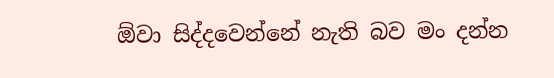ඕවා සිද්දවෙන්නේ නැති බව මං දන්න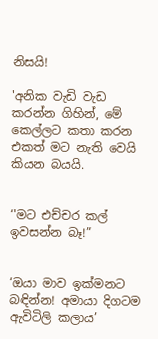නිසයි!

'අනික වැඩි වැඩ කරන්න ගිහින්, මේ කෙල්ලට කතා කරන එකත් මට නැති වෙයි කියන බයයි.


‘'මට එච්චර කල් ඉවසන්න බෑ!”


‘ඔයා මාව ඉක්මනට බඳින්න! අමායා දිගටම ඇවිටිලි කලාය’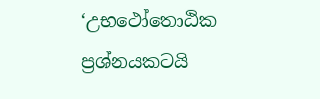‘උභථෝතොඨික ප්‍රශ්නයකටයි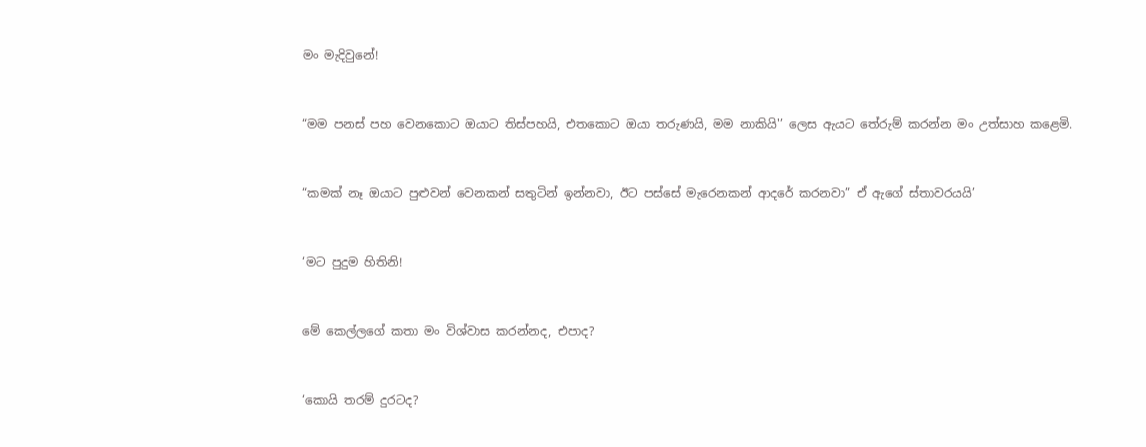මං මැදිවුනේ!


“මම පනස් පහ වෙනකොට ඔයාට තිස්පහයි, එතකොට ඔයා තරුණයි, මම නාකියි'’ ලෙස ඇයට තේරුම් කරන්න මං උත්සාහ කළෙමි.


“කමක් නෑ ඔයාට පුළුවන් වෙනකන් සතුටින් ඉන්නවා, ඊට පස්සේ මැරෙනකන් ආදරේ කරනවා” ඒ ඇගේ ස්තාවරයයි’


‘මට පුදුම හිතිනි!


මේ කෙල්ලගේ කතා මං විශ්වාස කරන්නද, එපාද?


‘කොයි තරම් දුරටද?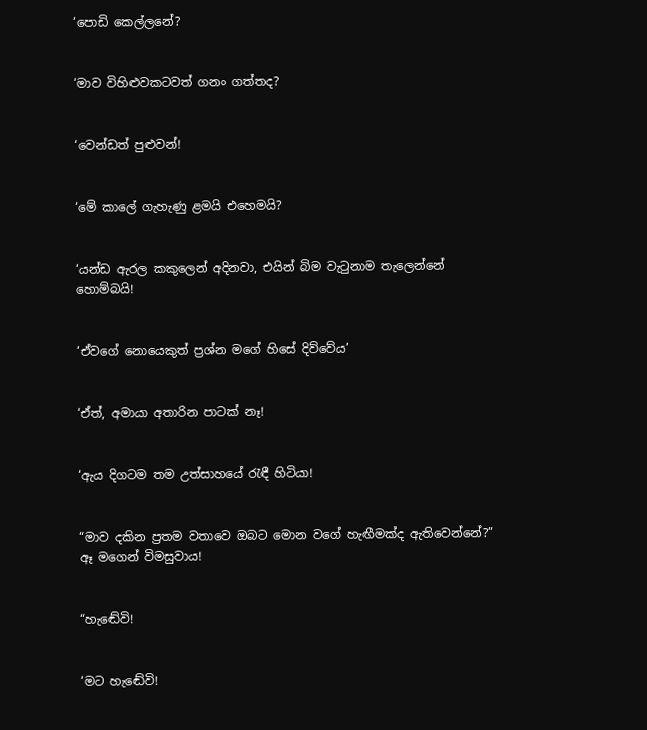‘පොඩි කෙල්ලනේ?


‘මාව විහිළුවකටවත් ගනං ගත්තද?


‘වෙන්ඩත් පුළුවන්!


‘මේ කාලේ ගැහැණු ළමයි එහෙමයි?


‘යන්ඩ ඇරල කකුලෙන් අදිනවා, එයින් බිම වැටුනාම තැලෙන්නේ හොම්බයි!


‘ඒවගේ නොයෙකුත් ප්‍රශ්න මගේ හිසේ දිව්වේය’


‘ඒත්, අමායා අතාරින පාටක් නෑ!


‘ඇය දිගටම තම උත්සාහයේ රැඳී හිටියා!


“මාව දකින ප්‍රතම වතාවෙ ඔබට මොන වගේ හැඟීමක්ද ඇතිවෙන්නේ?” ඈ මගෙන් විමසුවාය!


“හැඬේවි!


‘මට හැඬේවි!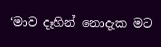‘මාව දෑහින් නොදැක මට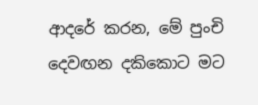ආදරේ කරන, මේ පුංචි දෙවඟන දකිකොට මට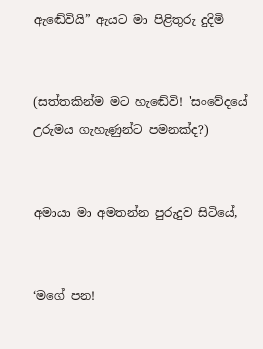ඇඬේවියි” ඇයට මා පිළිතුරු දුදිමි


(සත්තකින්ම මට හැඬේවි! 'සංවේදයේ උරුමය ගැහැණුන්ට පමනක්ද?)


අමායා මා අමතන්න පුරුදුව සිටියේ,


‘මගේ පන!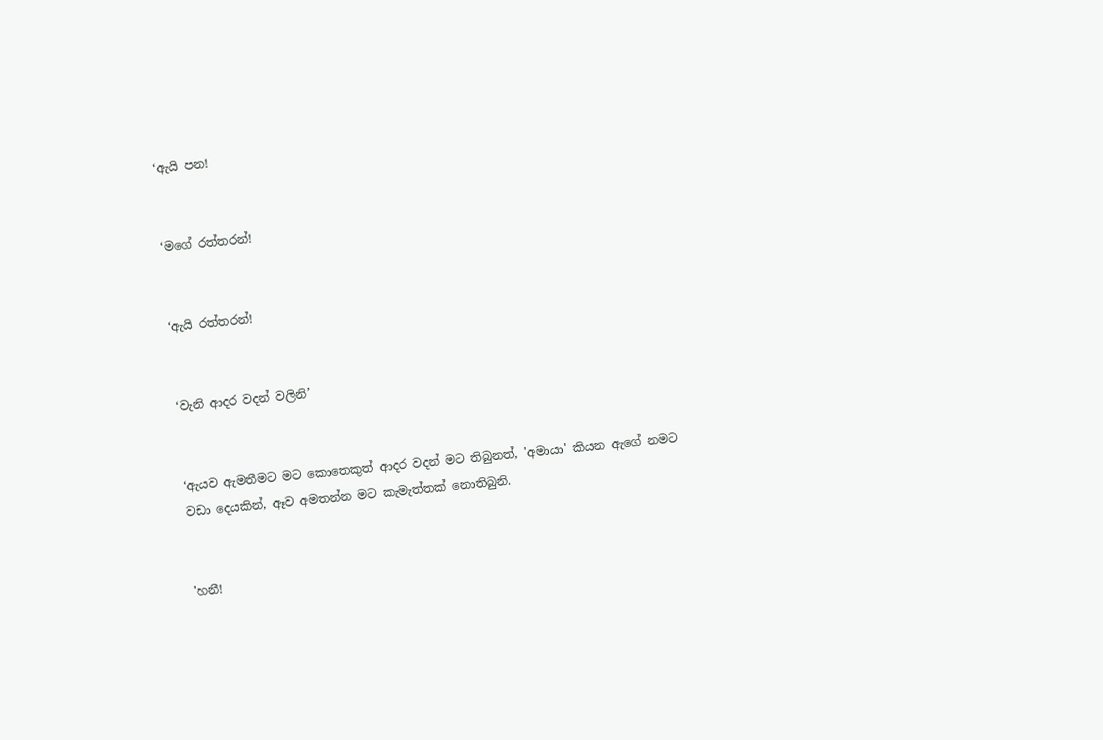‘ඇයි පන!


‘මගේ රත්තරන්!


‘ඇයි රත්තරන්!


‘වැනි ආදර වදන් වලිනි’


‘ඇයව ඇමතීමට මට කොතෙකුත් ආදර වදන් මට තිබුනත්, 'අමායා' කියන ඇගේ නමට වඩා දෙයකින්, ඈව අමතන්න මට කැමැත්තක් නොතිබුනි.


'හනී!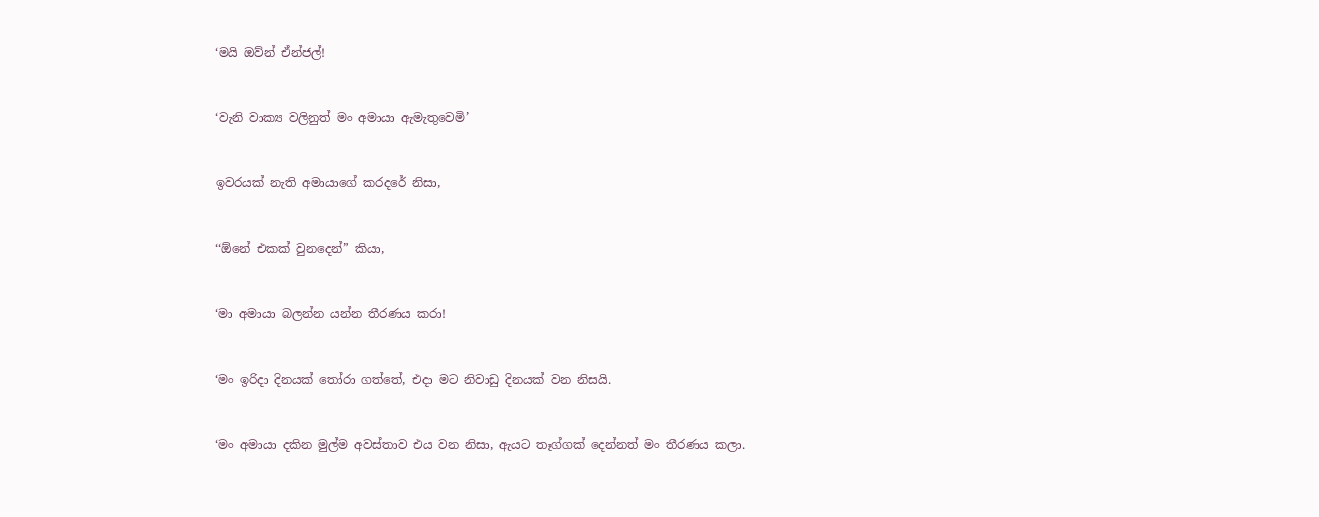‘මයි ඔව්න් ඒන්ජල්!


‘වැනි වාක්‍ය වලිනුත් මං අමායා ඇමැතුවෙමි’


ඉවරයක් නැති අමායාගේ කරදරේ නිසා,


‘‘ඕනේ එකක් වුනදෙන්” කියා,


‘මා අමායා බලන්න යන්න තීරණය කරා!


‘මං ඉරිදා දිනයක් තෝරා ගත්තේ, එදා මට නිවාඩු දිනයක් වන නිසයි.


‘මං අමායා දකින මුල්ම අවස්තාව එය වන නිසා, ඇයට තෑග්ගක් දෙන්නත් මං තීරණය කලා.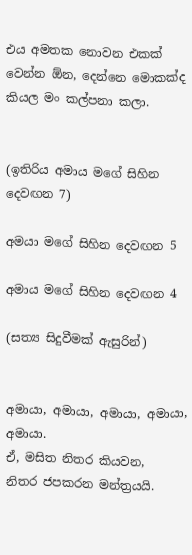එය අමතක නොවන එකක් වෙන්න ඕන, දෙන්නෙ මොකක්ද කියල මං කල්පනා කලා.


(ඉතිරිය අමාය මගේ සිහින දෙවඟන 7)

අමයා මගේ සිහින දෙවඟන 5

අමාය මගේ සිහින දෙවඟන 4

(සත්‍ය සිදුවීමක් ඇසුරින්)


අමායා, අමායා, අමායා, අමායා, අමායා.
ඒ, මසිත නිතර කියවන,
නිතර ජපකරන මන්ත්‍රයයි.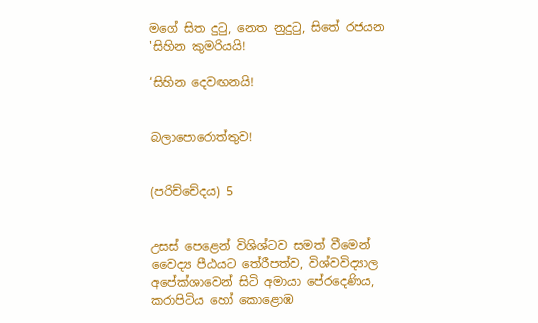මගේ සිත දුටු, නෙත නුදුටු, සිතේ රජයන 'සිහින කුමරියයි!

‘සිහින දෙවඟනයි!


බලාපොරොත්තුව!


(පරිච්චේදය) 5


උසස් පෙළෙන් විශිශ්ටව සමත් වීමෙන් වෛද්‍ය පීඨයට තේරීපත්ව, විශ්වවිද්‍යාල අපේක්ශාවෙන් සිටි අමායා පේරදෙණිය, කරාපිටිය හෝ කොළොඹ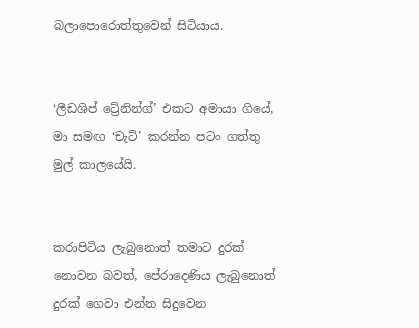බලාපොරොත්තුවෙන් සිටියාය.


‘ලීඩශිප් ට්‍රේනින්ග්’ එකට අමායා ගියේ, මා සමඟ ‘චැට්’ කරන්න පටං ගත්තු මුල් කාලයේයි.


කරාපිටිය ලැබුනොත් තමාට දුරක් නොවන බවත්, පේරාදෙණිය ලැබුනොත් දුරක් ගෙවා එන්න සිදුවෙන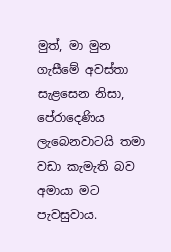මුත්, මා මුන ගැසීමේ අවස්තා සැළසෙන නිසා, පේරාදෙණිය ලැබෙනවාටයි තමා වඩා කැමැති බව අමායා මට පැවසුවාය.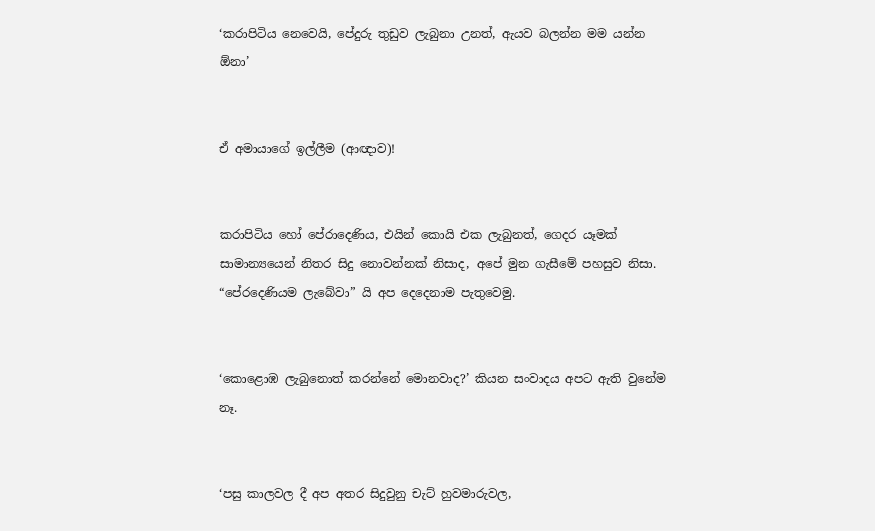‘කරාපිටිය නෙවෙයි, පේදුරු තුඩුව ලැබුනා උනත්, ඇයව බලන්න මම යන්න ඕනා’


ඒ අමායාගේ ඉල්ලීම (ආඥාව)!


කරාපිටිය හෝ පේරාදෙණිය, එයින් කොයි එක ලැබුනත්, ගෙදර යෑමක් සාමාන්‍යයෙන් නිතර සිදු නොවන්නක් නිසාද, අපේ මුන ගැසීමේ පහසුව නිසා. “පේරදෙණියම ලැබේවා” යි අප දෙදෙනාම පැතුවෙමු.


‘කොළොඹ ලැබුනොත් කරන්නේ මොනවාද?’ කියන සංවාදය අපට ඇති වුනේම නෑ.


‘පසු කාලවල දී අප අතර සිදුවුනු චැට් හුවමාරුවල,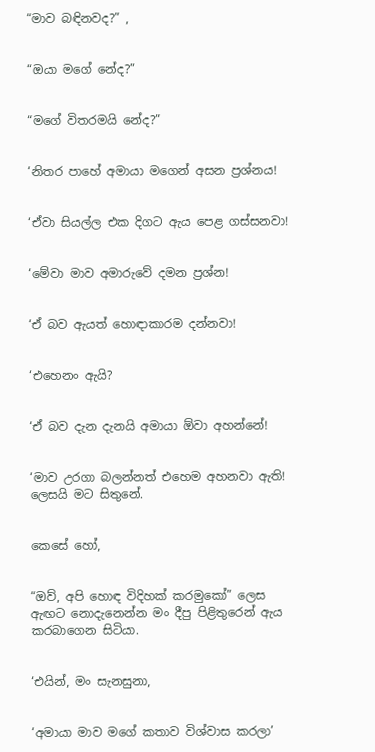“මාව බඳිනවද?” ,


“ඔයා මගේ නේද?”


“මගේ විතරමයි නේද?”


‘නිතර පාහේ අමායා මගෙන් අසන ප්‍රශ්නය!


‘ඒවා සියල්ල එක දිගට ඇය පෙළ ගස්සනවා!


‘මේවා මාව අමාරුවේ දමන ප්‍රශ්න!


‘ඒ බව ඇයත් හොඳාකාරම දන්නවා!


‘එහෙනං ඇයි?


‘ඒ බව දැන දැනයි අමායා ඕවා අහන්නේ!


‘මාව උරගා බලන්නත් එහෙම අහනවා ඇති! ලෙසයි මට සිතුනේ.


කෙසේ හෝ,


“ඔව්, අපි හොඳ විදිහක් කරමුකෝ” ලෙස ඇඟට නොදැනෙන්න මං දීපු පිළිතුරෙන් ඇය කරබාගෙන සිටියා.


‘එයින්, මං සැනසුනා,


‘අමායා මාව මගේ කතාව විශ්වාස කරලා’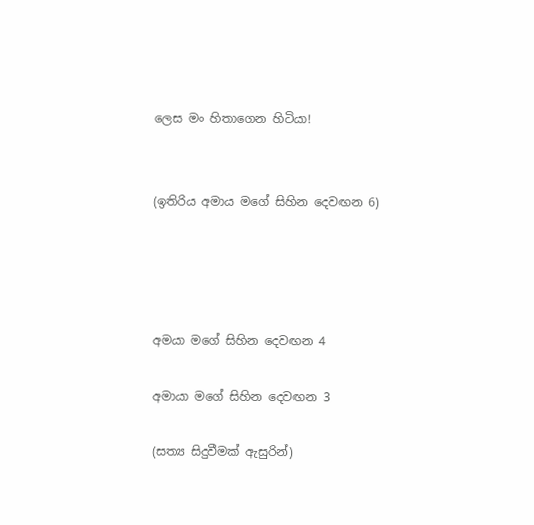ලෙස මං හිතාගෙන හිටියා!


(ඉතිරිය අමාය මගේ සිහින දෙවඟන 6)




අමයා මගේ සිහින දෙවඟන 4

අමායා මගේ සිහින දෙවඟන 3

(සත්‍ය සිදුවීමක් ඇසුරින්)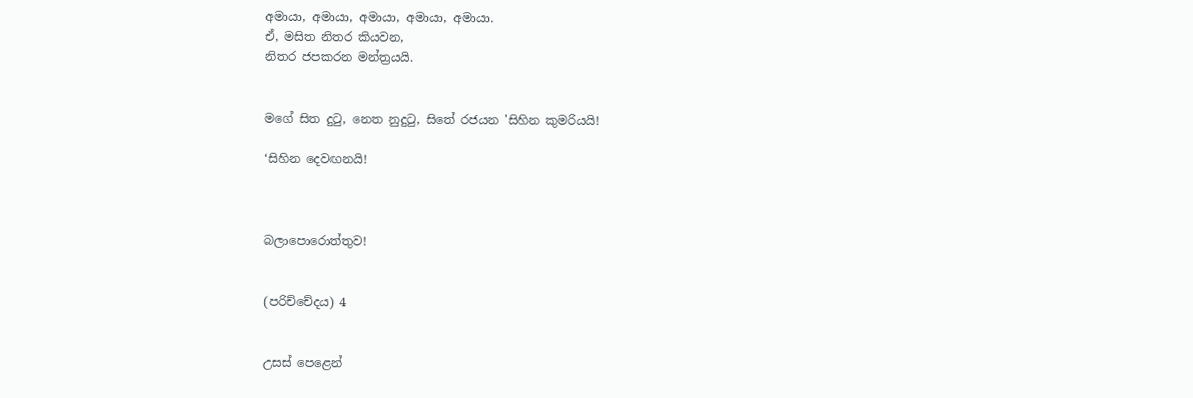අමායා, අමායා, අමායා, අමායා, අමායා.
ඒ, මසිත නිතර කියවන,
නිතර ජපකරන මන්ත්‍රයයි.


මගේ සිත දුටු, නෙත නුදුටු, සිතේ රජයන 'සිහින කුමරියයි!

‘සිහින දෙවඟනයි!



බලාපොරොත්තුව!


(පරිච්චේදය) 4


උසස් පෙළෙන්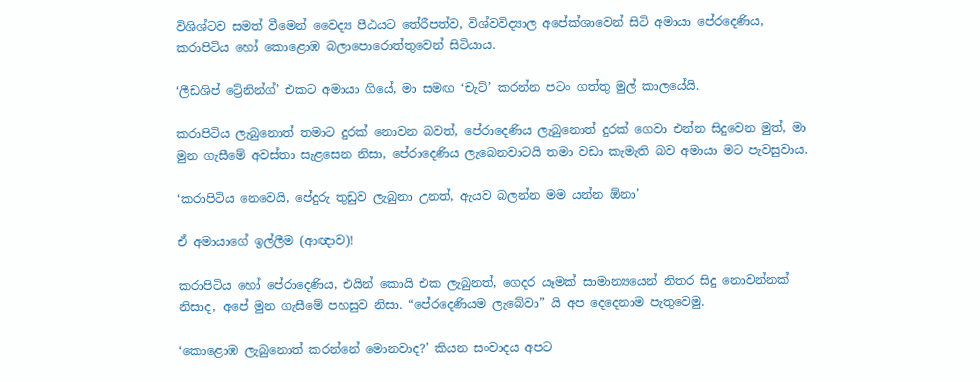විශිශ්ටව සමත් වීමෙන් වෛද්‍ය පීඨයට තේරීපත්ව, විශ්වවිද්‍යාල අපේක්ශාවෙන් සිටි අමායා පේරදෙණිය, කරාපිටිය හෝ කොළොඹ බලාපොරොත්තුවෙන් සිටියාය.

‘ලීඩශිප් ට්‍රේනින්ග්’ එකට අමායා ගියේ, මා සමඟ ‘චැට්’ කරන්න පටං ගත්තු මුල් කාලයේයි.

කරාපිටිය ලැබුනොත් තමාට දුරක් නොවන බවත්, පේරාදෙණිය ලැබුනොත් දුරක් ගෙවා එන්න සිදුවෙන මුත්, මා මුන ගැසීමේ අවස්තා සැළසෙන නිසා, පේරාදෙණිය ලැබෙනවාටයි තමා වඩා කැමැති බව අමායා මට පැවසුවාය.

‘කරාපිටිය නෙවෙයි, පේදුරු තුඩුව ලැබුනා උනත්, ඇයව බලන්න මම යන්න ඕනා’

ඒ අමායාගේ ඉල්ලීම (ආඥාව)!

කරාපිටිය හෝ පේරාදෙණිය, එයින් කොයි එක ලැබුනත්, ගෙදර යෑමක් සාමාන්‍යයෙන් නිතර සිදු නොවන්නක් නිසාද, අපේ මුන ගැසීමේ පහසුව නිසා. “පේරදෙණියම ලැබේවා” යි අප දෙදෙනාම පැතුවෙමු.

‘කොළොඹ ලැබුනොත් කරන්නේ මොනවාද?’ කියන සංවාදය අපට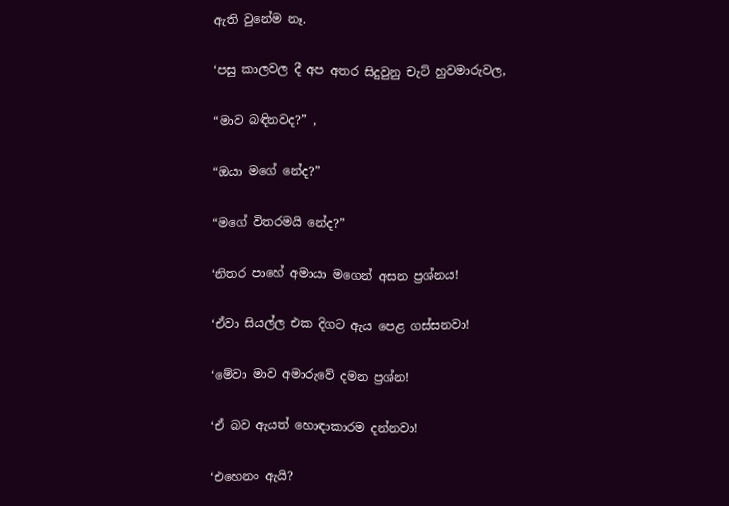ඇති වුනේම නෑ.

‘පසු කාලවල දී අප අතර සිදුවුනු චැට් හුවමාරුවල,

“මාව බඳිනවද?” ,

“ඔයා මගේ නේද?”

“මගේ විතරමයි නේද?”

‘නිතර පාහේ අමායා මගෙන් අසන ප්‍රශ්නය!

‘ඒවා සියල්ල එක දිගට ඇය පෙළ ගස්සනවා!

‘මේවා මාව අමාරුවේ දමන ප්‍රශ්න!

‘ඒ බව ඇයත් හොඳාකාරම දන්නවා!

‘එහෙනං ඇයි?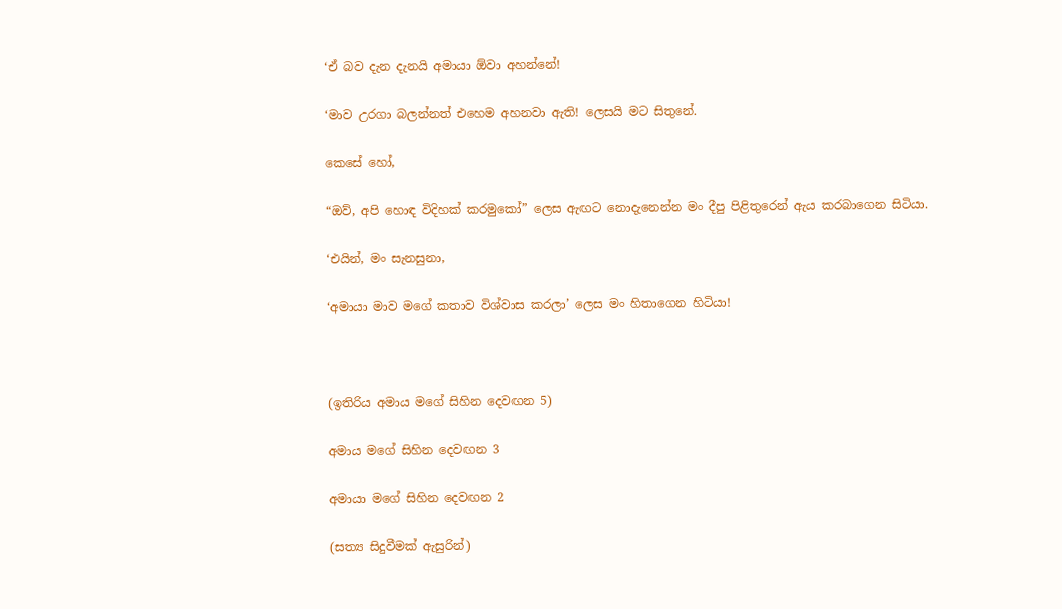‘ඒ බව දැන දැනයි අමායා ඕවා අහන්නේ!

‘මාව උරගා බලන්නත් එහෙම අහනවා ඇති! ලෙසයි මට සිතුනේ.

කෙසේ හෝ,

“ඔව්, අපි හොඳ විදිහක් කරමුකෝ” ලෙස ඇඟට නොදැනෙන්න මං දීපු පිළිතුරෙන් ඇය කරබාගෙන සිටියා.

‘එයින්, මං සැනසුනා,

‘අමායා මාව මගේ කතාව විශ්වාස කරලා’ ලෙස මං හිතාගෙන හිටියා!



(ඉතිරිය අමාය මගේ සිහින දෙවඟන 5)

අමාය මගේ සිහින දෙවඟන 3

අමායා මගේ සිහින දෙවඟන 2

(සත්‍ය සිදුවීමක් ඇසුරින්)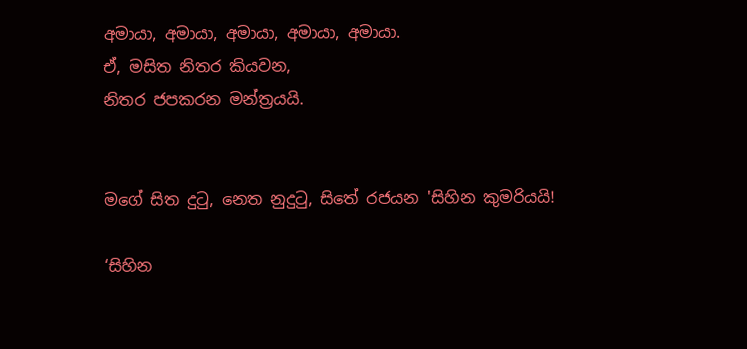අමායා, අමායා, අමායා, අමායා, අමායා.
ඒ, මසිත නිතර කියවන,
නිතර ජපකරන මන්ත්‍රයයි.


මගේ සිත දුටු, නෙත නුදුටු, සිතේ රජයන 'සිහින කුමරියයි!

‘සිහින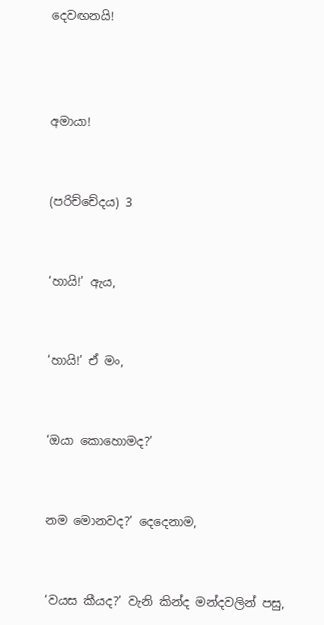දෙවඟනයි!



අමායා!


(පරිච්චේදය) 3


‘හායි!’ ඇය,


‘හායි!’ ඒ මං,


‘ඔයා කොහොමද?’


නම මොනවද?’ දෙදෙනාම,


‘වයස කීයද?’ වැනි කින්ද මන්දවලින් පසු,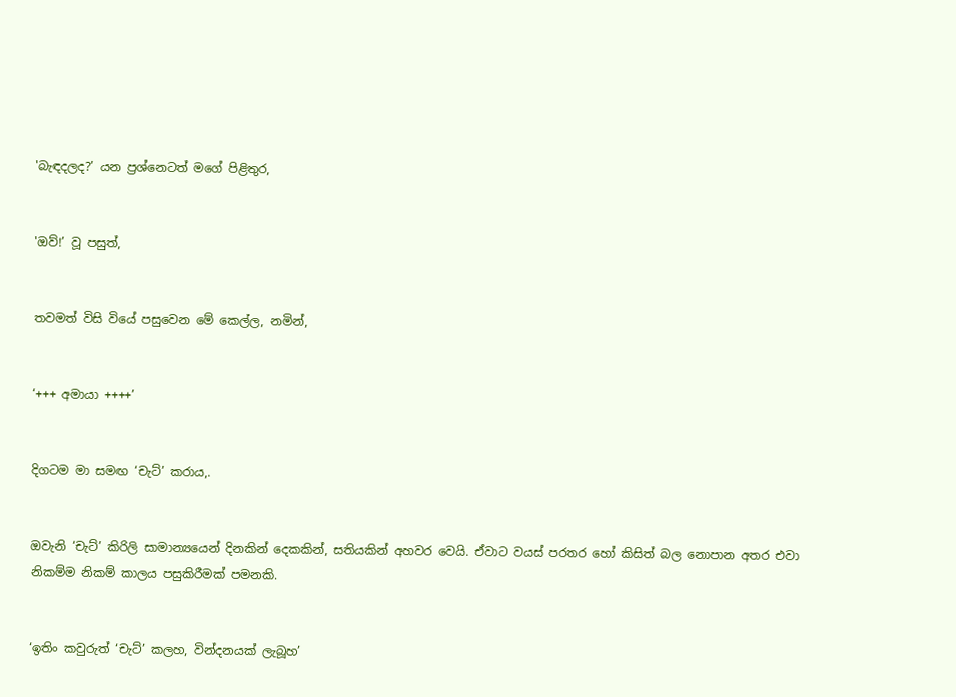'බැඳදලද?’ යන ප්‍රශ්නෙටත් මගේ පිළිතුර,


'ඔව්!’ වූ පසුත්,


තවමත් විසි වියේ පසුවෙන මේ කෙල්ල, නමින්,


‘+++ අමායා ++++’


දිගටම මා සමඟ ‘චැට්’ කරාය,.


ඔවැනි ‘චැට්’ කිරිලි සාමාන්‍යයෙන් දිනකින් දෙකකින්, සතියකින් අහවර වෙයි. ඒවාට වයස් පරතර හෝ කිසිත් බල නොපාන අතර එවා නිකම්ම නිකම් කාලය පසුකිරීමක් පමනකි.


‘ඉතිං කවුරුත් ‘චැට්’ කලහ, වින්දනයක් ලැබූහ’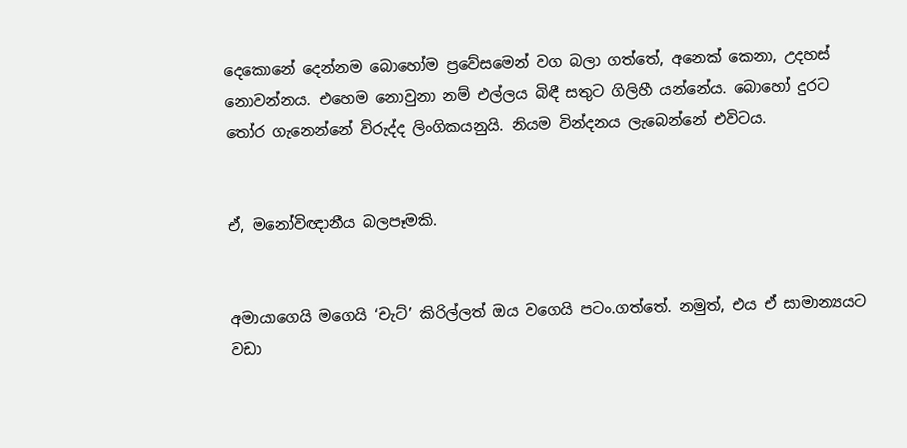දෙකොනේ දෙන්නම බොහෝම ප්‍රවේසමෙන් වග බලා ගත්තේ, අනෙක් කෙනා, උදහස් නොවන්නය. එහෙම නොවුනා නම් එල්ලය බිඳී සතුට ගිලිහී යන්නේය. බොහෝ දුරට තෝර ගැනෙන්නේ විරුද්ද ලිංගිකයනුයි. නියම වින්දනය ලැබෙන්නේ එවිටය.


ඒ, මනෝවිඥානීය බලපෑමකි.


අමායාගෙයි මගෙයි ‘චැට්’ කිරිල්ලත් ඔය වගෙයි පටං.ගත්තේ. නමුත්, එය ඒ සාමාන්‍යයට වඩා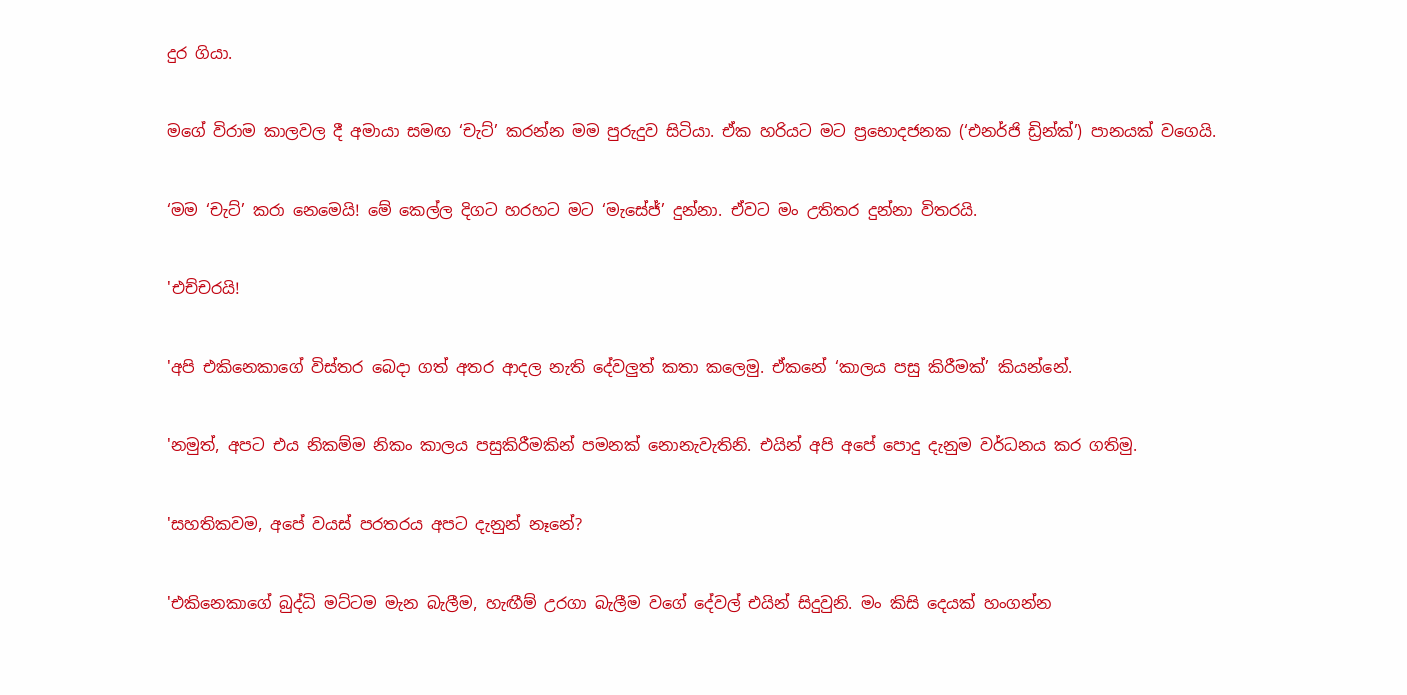දුර ගියා.


මගේ විරාම කාලවල දී අමායා සමඟ ‘චැට්’ කරන්න මම පුරුදුව සිටියා. ඒක හරියට මට ප්‍රභොදජනක (‘එනර්ජි ඩ්‍රින්ක්’) පානයක් වගෙයි.


‘මම ‘චැට්’ කරා නෙමෙයි! මේ කෙල්ල දිගට හරහට මට ‘මැසේජ්’ දුන්නා. ඒවට මං උතිතර දුන්නා විතරයි.


'එච්චරයි!


'අපි එකිනෙකාගේ විස්තර බෙදා ගත් අතර ආදල නැති දේවලුත් කතා කලෙමු. ඒකනේ ‘කාලය පසු කිරීමක්’ කියන්නේ.


'නමුත්, අපට එය නිකම්ම නිකං කාලය පසුකිරීමකින් පමනක් නොනැවැතිනි. එයින් අපි අපේ පොදු දැනුම වර්ධනය කර ගතිමු.


'සහතිකවම, අපේ වයස් පරතරය අපට දැනුන් නෑනේ?


'එකිනෙකාගේ බුද්ධි මට්ටම මැන බැලීම, හැඟීම් උරගා බැලීම වගේ දේවල් එයින් සිදුවුනි. මං කිසි දෙයක් හංගන්න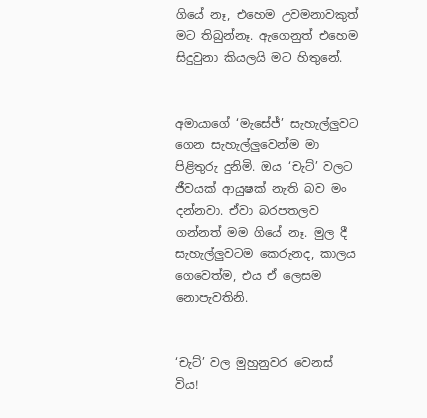ගියේ නෑ, එහෙම උවමනාවකුත් මට තිබුන්නෑ. ඇගෙනුත් එහෙම සිදුවුනා කියලයි මට හිතුනේ.


අමායාගේ ‘මැසේජ්’ සැහැල්ලුවට ගෙන සැහැල්ලුවෙන්ම මා පිළිතුරු දුනිමි. ඔය ‘චැට්’ වලට ජීවයක් ආයුෂක් නැති බව මං දන්නවා. ඒවා බරපතලව ගන්නත් මම ගියේ නෑ. මුල දී සැහැල්ලුවටම කෙරුනද, කාලය ගෙවෙත්ම, එය ඒ ලෙසම නොපැවතිනි.


‘චැට්’ වල මුහුනුවර වෙනස් විය!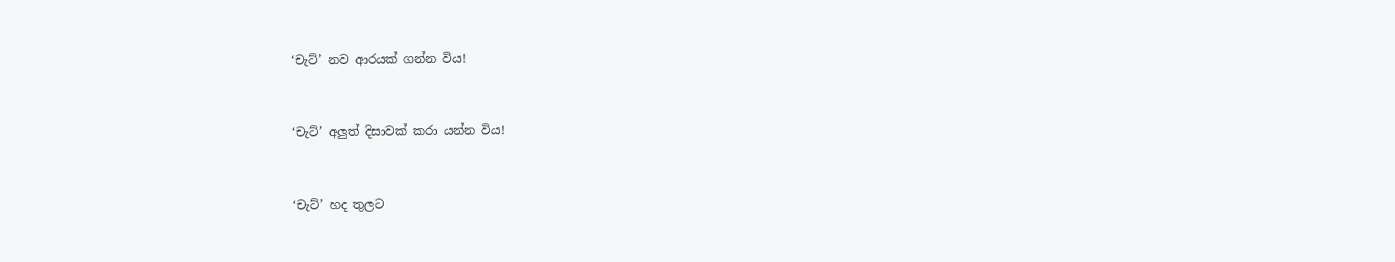‘චැට්’ නව ආරයක් ගන්න විය!


‘චැට්’ අලුත් දිසාවක් කරා යන්න විය!


‘චැට්’ හද තුලට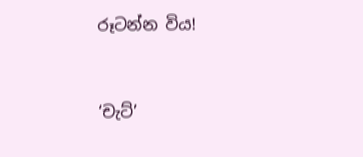රූටන්න විය!


‘චැට්’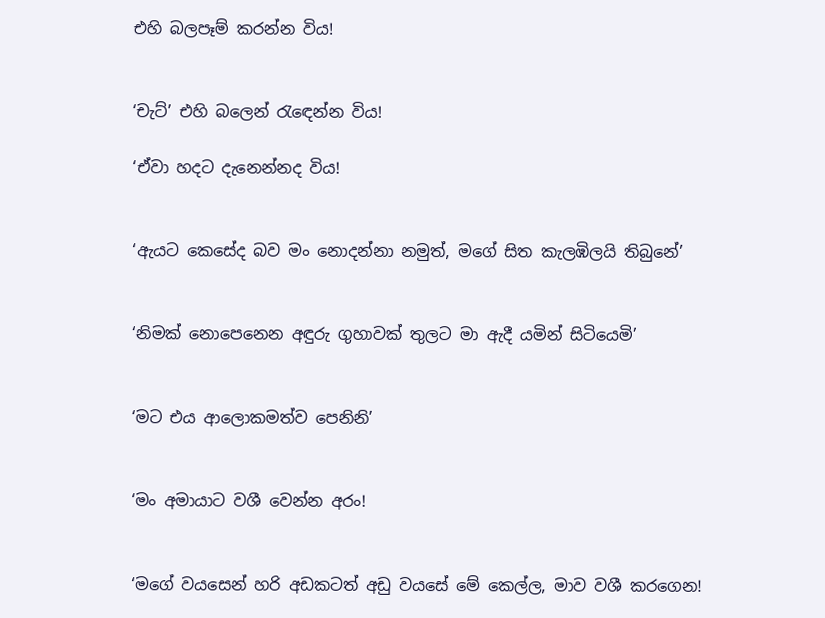එහි බලපෑම් කරන්න විය!


‘චැට්’ එහි බලෙන් රැඳෙන්න විය!

‘ඒවා හදට දැනෙන්නද විය!


‘ඇයට කෙසේද බව මං නොදන්නා නමුත්, මගේ සිත කැලඹිලයි තිබුනේ’


‘නිමක් නොපෙනෙන අඳුරු ගුහාවක් තුලට මා ඇදී යමින් සිටියෙමි’


‘මට එය ආලොකමත්ව පෙනිනි’


‘මං අමායාට වශී වෙන්න අරං!


‘මගේ වයසෙන් හරි අඩකටත් අඩු වයසේ මේ කෙල්ල, මාව වශී කරගෙන!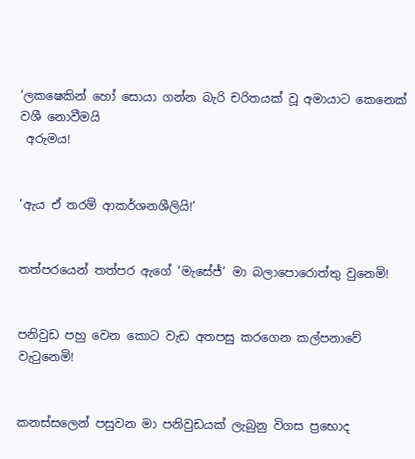‘ලකෂෙකින් හෝ සොයා ගන්න බැරි චරිතයක් වූ අමායාට කෙනෙක් වශී නොවීමයි
 අරුමය!


‘ඇය ඒ තරම් ආකර්ශනශීලියි!’


තත්පරයෙන් තත්පර ඇගේ ‘මැසේජ්’ මා බලාපොරොත්තු වුනෙමි!


පනිවුඩ පහු වෙන කොට වැඩ අතපසු කරගෙන කල්පනාවේ වැටුනෙමි!


කනස්සලෙන් පසුවන මා පනිවුඩයක් ලැබුනු විගස ප්‍රභොද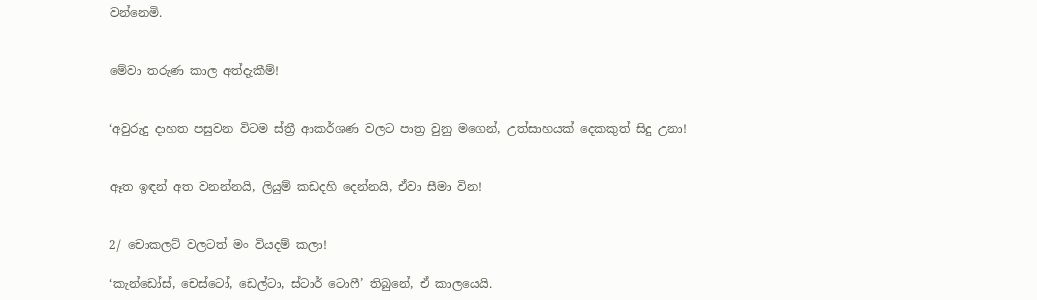වන්නෙමි.


මේවා තරුණ කාල අත්දැකීම්!


‘අවුරුදු දාහත පසුවන විටම ස්ත්‍රී ආකර්ශණ වලට පාත්‍ර වුනු මගෙන්, උත්සාහයක් දෙකකුත් සිදු උනා!


ඈත ඉඳන් අත වනන්නයි, ලියුම් කඩදහි දෙන්නයි, ඒවා සීමා වින!


2/ චොකලට් වලටත් මං වියදම් කලා!

‘කැන්ඩෝස්, චෙස්ටෝ, ඩෙල්ටා, ස්ටාර් ටොෆී’ තිබුනේ, ඒ කාලයෙයි.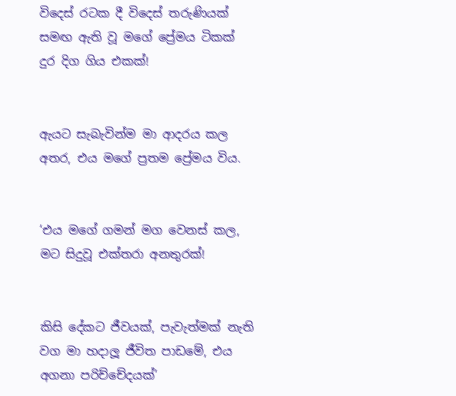විදෙස් රටක දී විදෙස් තරුණියක් සමඟ ඇති වූ මගේ ප්‍රේමය ටිකක් දුර දිග ගිය එකක්!


ඇයට සැබැවින්ම මා ආදරය කල අතර, එය මගේ ප්‍රතම ප්‍රේමය විය.


‘එය මගේ ගමන් මග වෙනස් කල, මට සිදුවූ එක්තරා අනතුරක්!


කිසි දේකට ජීවයක්, පැවැත්මක් නැති වග මා හදාලූ ජීවිත පාඩමේ, එය අගනා පරිච්චේදයක්’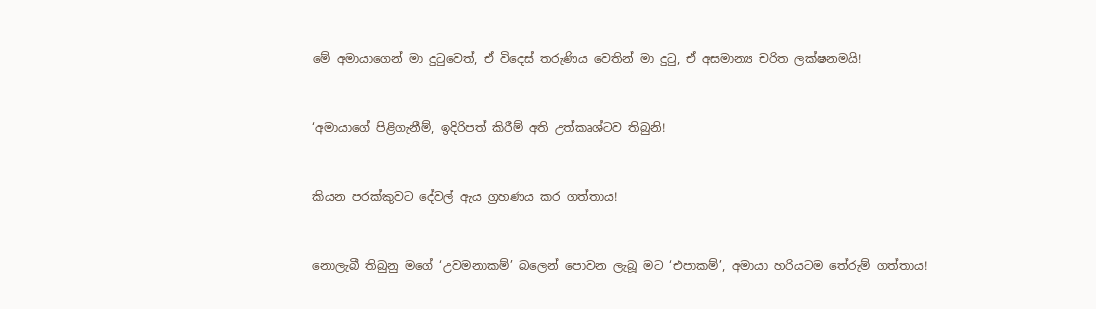මේ අමායාගෙන් මා දුටුවෙත්, ඒ විදෙස් තරුණිය වෙතින් මා දුටු, ඒ අසමාන්‍ය චරිත ලක්ෂනමයි!


‘අමායාගේ පිළිගැනීම්, ඉදිරිපත් කිරීම් අති උත්කෘශ්ටව තිබුනි!


කියන පරක්කුවට දේවල් ඇය ග්‍රහණය කර ගත්තාය!


නොලැබී තිබුනු මගේ ‘උවමනාකම්’ බලෙන් පොවන ලැබූ මට ‘එපාකම්’, අමායා හරියටම තේරුම් ගත්තාය!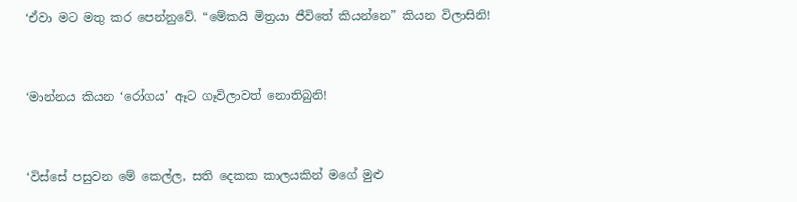‘ඒවා මට මතු කර පෙන්නුවේ. “මේකයි මිත්‍රයා ජීවිතේ කියන්නෙ” කියන විලාසිනි!


‘මාන්නය කියන ‘රෝගය’ ඈට ගෑවිලාවත් නොතිබුනි!


‘විස්සේ පසුවන මේ කෙල්ල, සති දෙකක කාලයකින් මගේ මුළු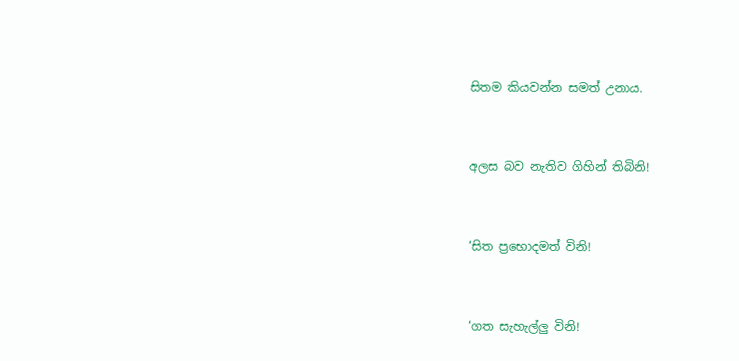සිතම කියවන්න සමත් උනාය.


අලස බව නැතිව ගිහින් තිබිනි!


‘සිත ප්‍රභොදමත් විනි!


‘ගත සැහැල්ලු විනි!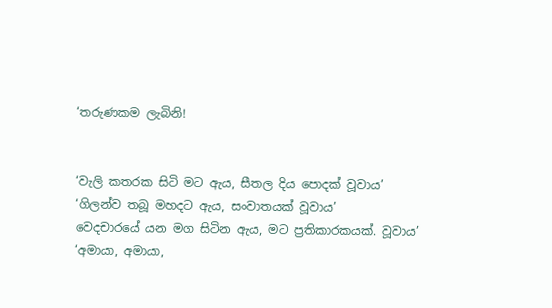‘තරුණකම ලැබිනි!


‘වැලි කතරක සිටි මට ඇය, සීතල දිය පොදක් වූවාය’
‘ගිලන්ව තබූ මහදට ඇය, සංවාතයක් වූවාය’
වෙදචාරයේ යන මග සිටින ඇය, මට ප්‍රතිකාරකයක්. වූවාය’
‘අමායා, අමායා,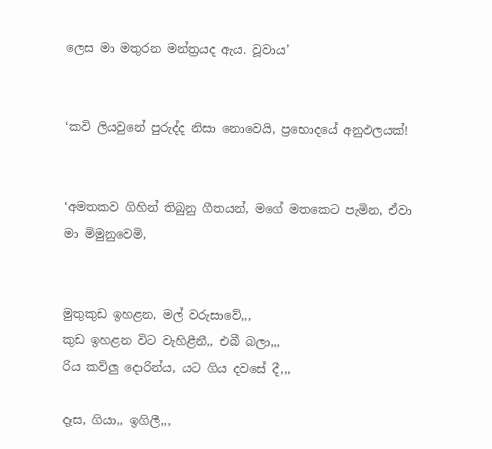ලෙස මා මතුරන මන්ත්‍රයද ඇය. වූවාය’


‘කවි ලියවුනේ පුරුද්ද නිසා නොවෙයි, ප්‍රභොදයේ අනුඵලයක්!


‘අමතකව ගිහින් තිබුනු ගීතයන්, මගේ මතකෙට පැමින, ඒවා මා මිමුනුවෙමි,


මුතුකුඩ ඉහළන, මල් වරුසාවේ,,,
කුඩ ඉහළන විට වැහිළීනී,, එබී බලා,,,
රිය කව්ලු දොරින්ය, යට ගිය දවසේ දී,,,

දෑස, ගියා,, ඉගිලී,,,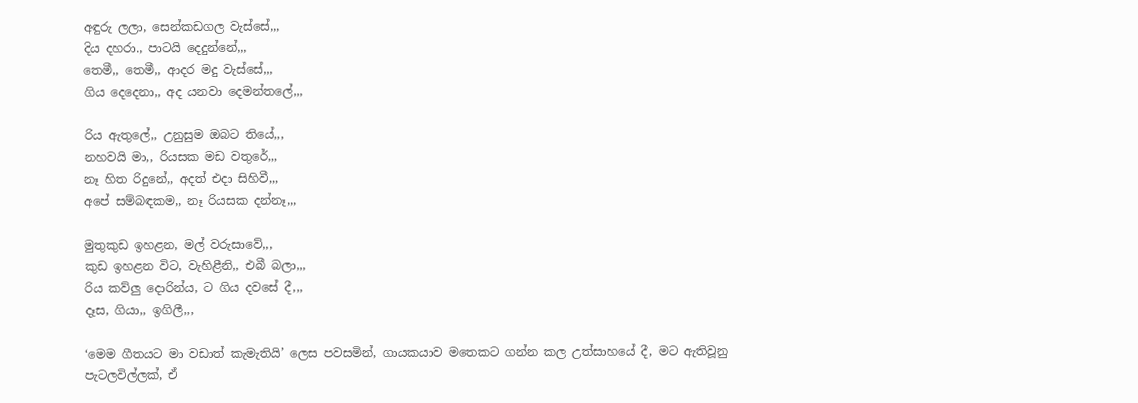අඳුරු ලලා, සෙන්කඩගල වැස්සේ,,,
දිය දහරා., පාටයි දෙදුන්නේ,,,
තෙමී,, තෙමී,, ආදර මදු වැස්සේ,,,
ගිය දෙදෙනා,, අද යනවා දෙමන්තලේ,,,

රිය ඇතුලේ,, උනුසුම ඔබට තියේ,,,
නහවයි මා,, රියසක මඩ වතුරේ,,,
නෑ හිත රිදුනේ,, අදත් එදා සිහිවී,,,
අපේ සම්බඳකම,, නෑ රියසක දන්නෑ,,,

මුතුකුඩ ඉහළන, මල් වරුසාවේ,,,
කුඩ ඉහළන විට, වැහිළීනි,, එබී බලා,,,
රිය කව්ලු දොරින්ය, ට ගිය දවසේ දී,,,
දෑස, ගියා,, ඉගිලී,,,

‘මෙම ගීතයට මා වඩාත් කැමැතියි’ ලෙස පවසමින්, ගායකයාව මතෙකට ගන්න කල උත්සාහයේ දී, මට ඇතිවූනු පැටලවිල්ලක්, ඒ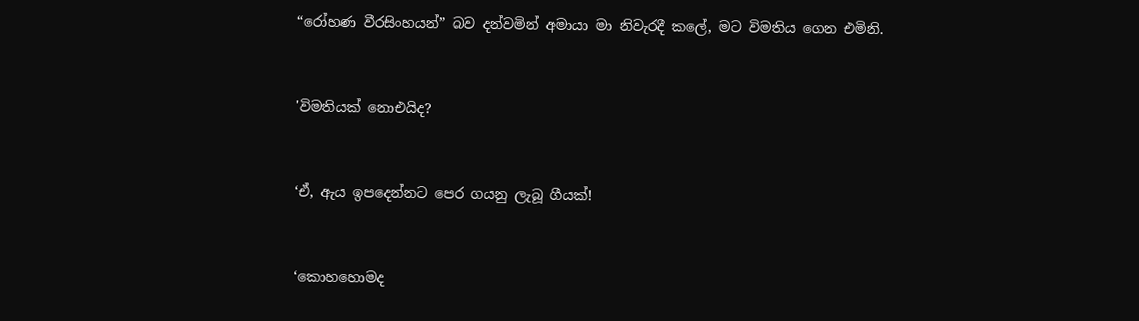“රෝහණ වීරසිංහයන්” බව දන්වමින් අමායා මා නිවැරදී කලේ, මට විමතිය ගෙන එමිනි.


'විමතියක් නොඑයිද?


‘ඒ, ඇය ඉපදෙන්නට පෙර ගයනු ලැබූ ගීයක්!


‘කොහහොමද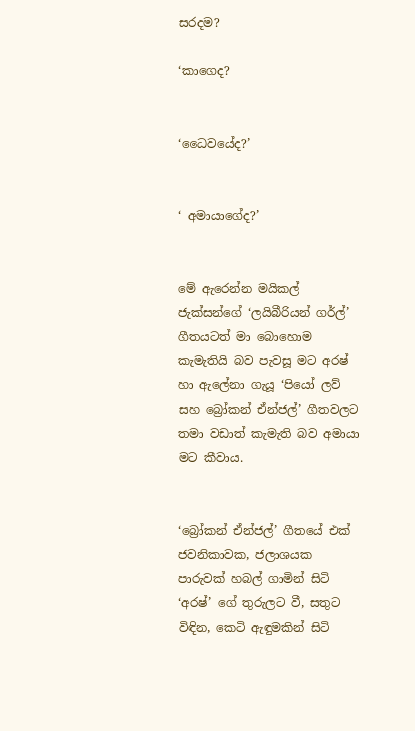සරදම?

‘කාගෙද?


‘ධෛවයේද?’


‘ අමායාගේද?’


මේ ඇරෙන්න මයිකල් ජැක්සන්ගේ ‘ලයිබීරියන් ගර්ල්’ ගීතයටත් මා බොහොම කැමැතියි බව පැවසූ මට අරෂ් හා ඇලේනා ගැයූ ‘පියෝ ලව් සහ බ්‍රෝකන් ඒන්ජල්’ ගීතවලට තමා වඩාත් කැමැති බව අමායා මට කීවාය.


‘බ්‍රෝකන් ඒන්ජල්’ ගීතයේ එක් ජවනිකාවක, ජලාශයක පාරුවක් හබල් ගාමින් සිටි ‘අරෂ්’ ගේ තුරුලට වී, සතුට විඳින, කෙටි ඇඳුමකින් සිටි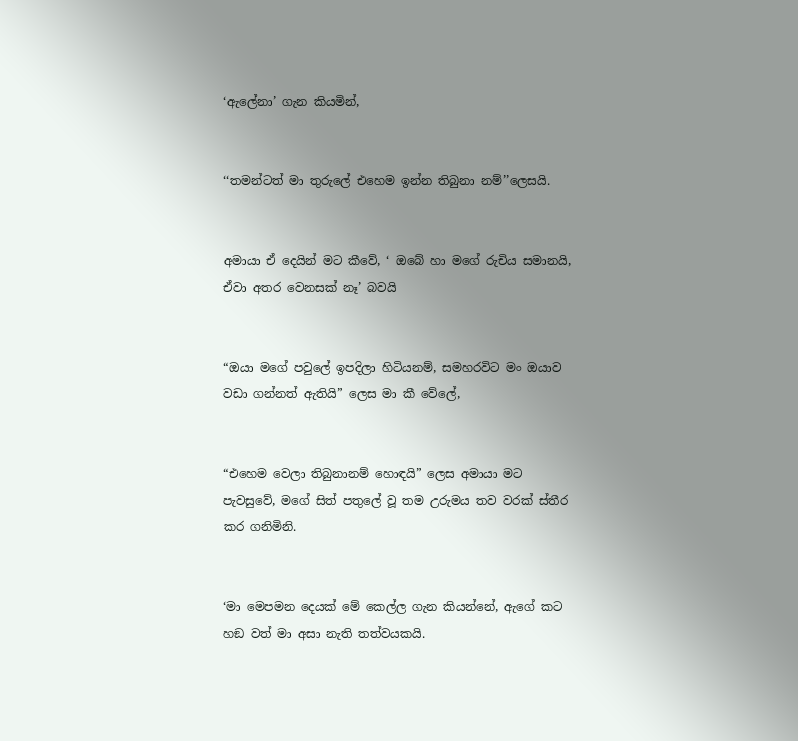‘ඇලේනා’ ගැන කියමින්,


‘‘තමන්ටත් මා තුරුලේ එහෙම ඉන්න තිබුනා නම්’’ලෙසයි.


අමායා ඒ දෙයින් මට කීවේ, ‘ ඔබේ හා මගේ රුචිය සමානයි, ඒවා අතර වෙනසක් නෑ’ බවයි


“ඔයා මගේ පවුලේ ඉපදිලා හිටියනම්, සමහරවිට මං ඔයාව වඩා ගන්නත් ඇතියි” ලෙස මා කී වේලේ,


“එහෙම වෙලා තිබුනානම් හොඳයි” ලෙස අමායා මට පැවසුවේ, මගේ සිත් පතුලේ වූ තම උරුමය තව වරක් ස්තීර කර ගනිමිනි.


‘මා මෙපමන දෙයක් මේ කෙල්ල ගැන කියන්නේ, ඇගේ කට හඞ වත් මා අසා නැති තත්වයකයි.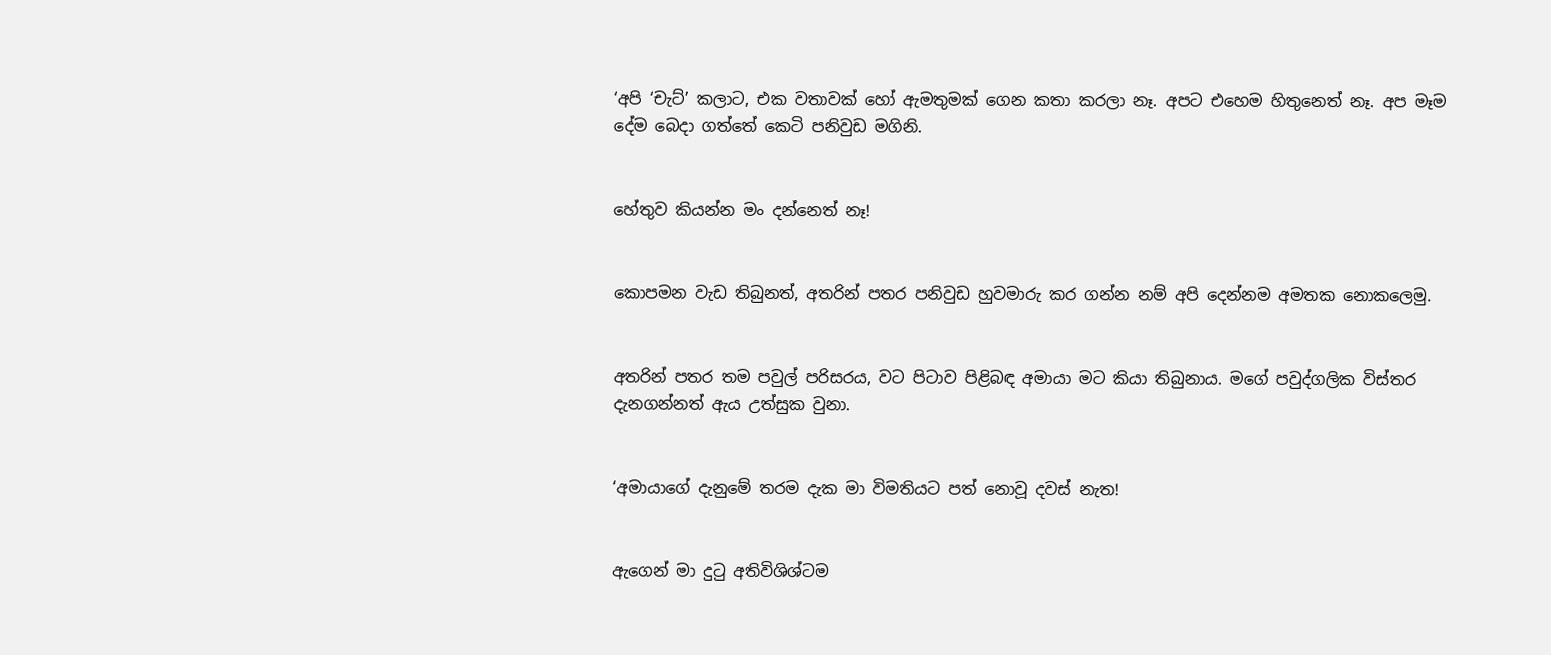‘අපි ‘චැට්’ කලාට, එක වතාවක් හෝ ඇමතුමක් ගෙන කතා කරලා නෑ. අපට එහෙම හිතුනෙත් නෑ. අප මෑම දේම බෙදා ගත්තේ කෙටි පනිවුඩ මගිනි.


හේතුව කියන්න මං දන්නෙත් නෑ!


කොපමන වැඩ තිබුනත්, අතරින් පතර පනිවුඩ හුවමාරු කර ගන්න නම් අපි දෙන්නම අමතක නොකලෙමු.


අතරින් පතර තම පවුල් පරිසරය, වට පිටාව පිළිබඳ අමායා මට කියා තිබුනාය. මගේ පවුද්ගලික විස්තර දැනගන්නත් ඇය උත්සුක වුනා.


‘අමායාගේ දැනුමේ තරම දැක මා විමතියට පත් නොවූ දවස් නැත!


ඇගෙන් මා දුටු අතිවිශිශ්ටම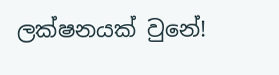ලක්ෂනයක් වුනේ!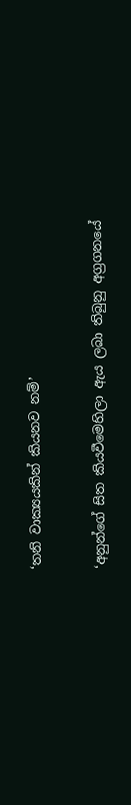‘තනි වාක්‍යයකින් කියනව නම්’


‘අනුන්ගේ සිත කියවීමෙහිලා ඇය ලබා තිබුනු අග්‍රගනයේ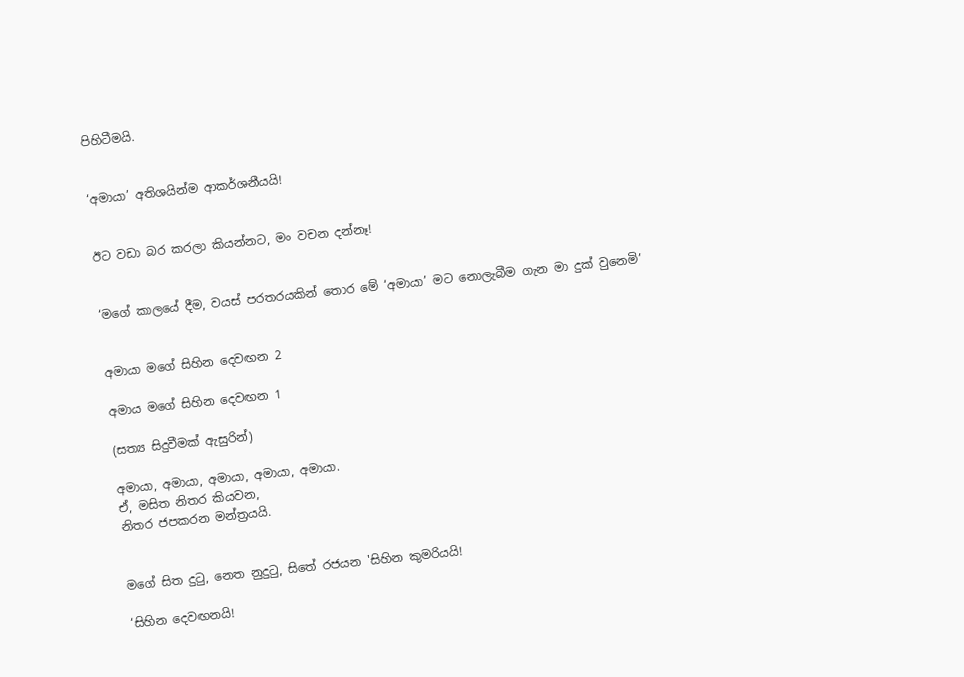පිහිටීමයි.


‘අමායා’ අතිශයින්ම ආකර්ශනීයයි!


ඊට වඩා බර කරලා කියන්නට, මං වචන දන්නෑ!


‘මගේ කාලයේ දීම, වයස් පරතරයකින් තොර මේ ‘අමායා’ මට නොලැබීම ගැන මා දුක් වුනෙමි’


අමායා මගේ සිහින දෙවඟන 2

අමාය මගේ සිහින දෙවඟන 1

(සත්‍ය සිදුවීමක් ඇසුරින්)

අමායා, අමායා, අමායා, අමායා, අමායා.
ඒ, මසිත නිතර කියවන,
නිතර ජපකරන මන්ත්‍රයයි.


මගේ සිත දුටු, නෙත නුදුටු, සිතේ රජයන 'සිහින කුමරියයි!

‘සිහින දෙවඟනයි!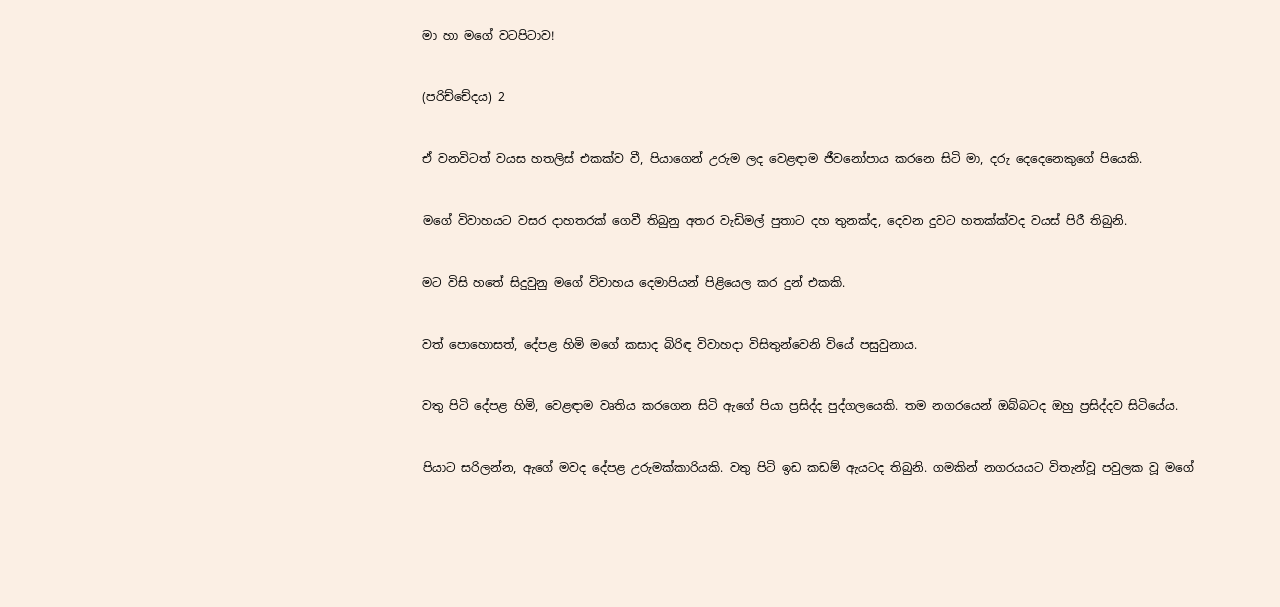මා හා මගේ වටපිටාව!


(පරිච්චේදය) 2


ඒ වනවිටත් වයස හතලිස් එකක්ව වී, පියාගෙන් උරුම ලද වෙළඳාම ජීවනෝපාය කරනෙ සිටි මා, දරු දෙදෙනෙකුගේ පියෙකි.


මගේ විවාහයට වසර දාහතරක් ගෙවී තිබුනු අතර වැඩිමල් පුතාට දහ තුනක්ද, දෙවන දුවට හතක්ක්වද වයස් පිරී තිබුනි.


මට විසි හතේ සිදුවුනු මගේ විවාහය දෙමාපියන් පිළියෙල කර දුන් එකකි.


වත් පොහොසත්, දේපළ හිමි මගේ කසාද බිරිඳ විවාහදා විසිතුන්වෙනි වියේ පසුවුනාය.


වතු පිටි දේපළ හිමි, වෙළඳාම වෘතිය කරගෙන සිටි ඇගේ පියා ප්‍රසිද්ද පුද්ගලයෙකි. තම නගරයෙන් ඔබ්බටද ඔහු ප්‍රසිද්දව සිටියේය.


පියාට සරිලන්න, ඇගේ මවද දේපළ උරුමක්කාරියකි. වතු පිටි ඉඩ කඩම් ඇයටද තිබුනි. ගමකින් නගරයයට විතැන්වූ පවුලක වූ මගේ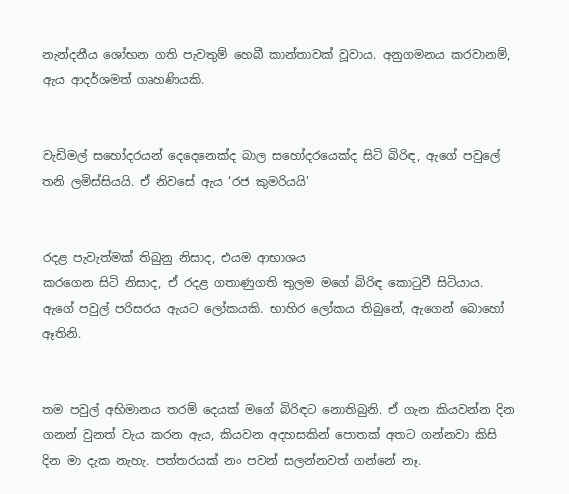නැන්දනීය ශෝභන ගති පැවතුම් හෙබී කාන්තාවක් වූවාය. අනුගමනය කරවානම්, ඇය ආදර්ශමත් ගෘහණියකි.


වැඩිමල් සහෝදරයන් දෙදෙනෙක්ද බාල සහෝදරයෙක්ද සිටි බිරිඳ, ඇගේ පවුලේ තනි ලමිස්සියයි. ඒ නිවසේ ඇය ‘රජ කුමරියයි’


රදළ පැවැත්මක් තිබුනු නිසාද, එයම ආභාශය
කරගෙන සිටි නිසාද, ඒ රදළ ගතාණුගති තුලම මගේ බිරිඳ කොටුවී සිටියාය. ඇගේ පවුල් පරිසරය ඇයට ලෝකයකි. භාහිර ලෝකය තිබුනේ, ඇගෙන් බොහෝ ඈතිනි.


තම පවුල් අභිමානය තරම් දෙයක් මගේ බිරිඳට නොතිබුනි. ඒ ගැන කියවන්න දින ගනන් වුනත් වැය කරන ඇය, කියවන අදහසකින් පොතක් අතට ගන්නවා කිසි දින මා දැක නැහැ. පත්තරයක් නං පවන් සලන්නවත් ගන්නේ නෑ.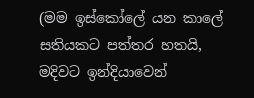(මම ඉස්කෝලේ යන කාලේ සතියකට පත්තර හතයි, මදිවට ඉන්දියාවෙන්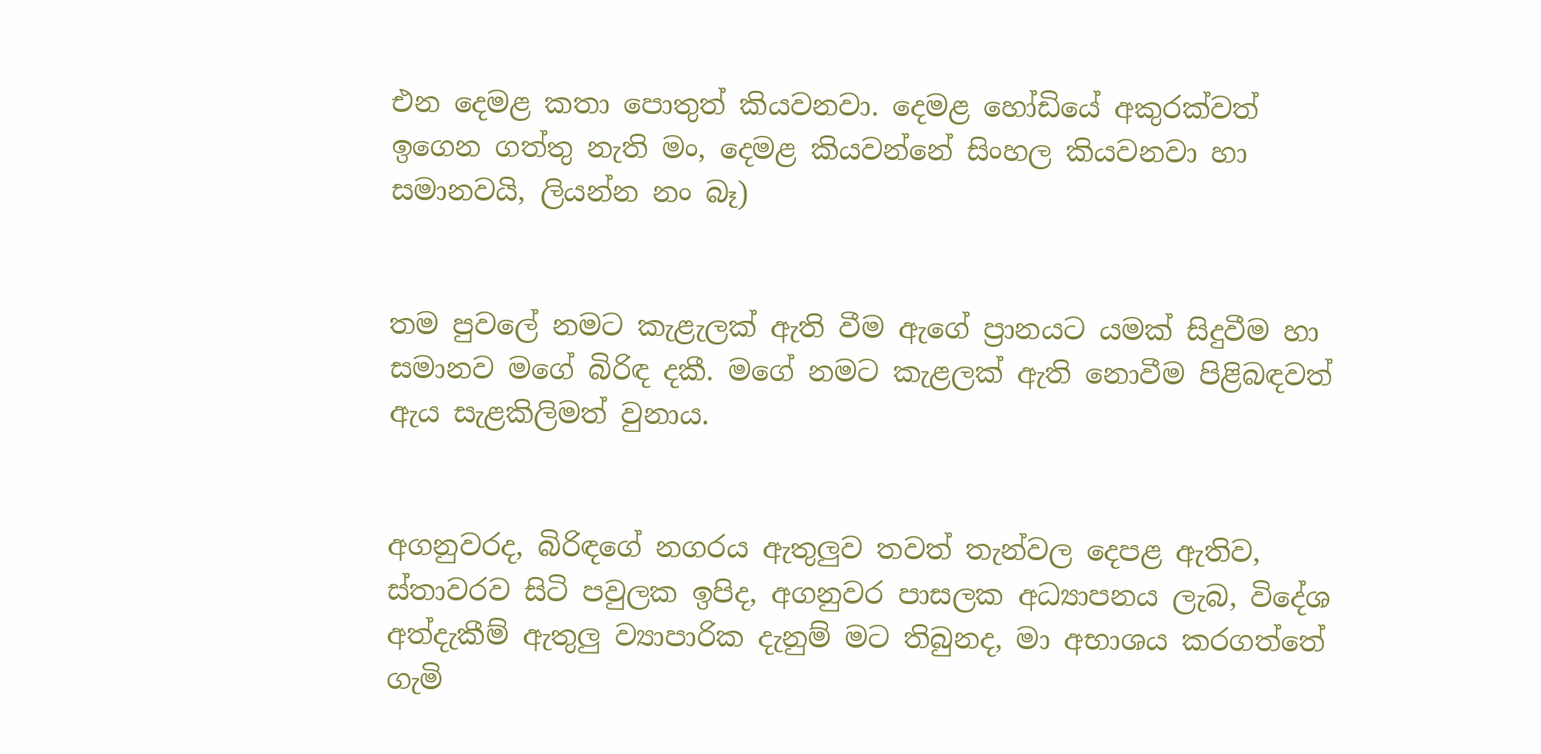එන දෙමළ කතා පොතුත් කියවනවා. දෙමළ හෝඩියේ අකුරක්වත් ඉගෙන ගත්තු නැති මං, දෙමළ කියවන්නේ සිංහල කියවනවා හා සමානවයි, ලියන්න නං බෑ)


තම පුවලේ නමට කැළැලක් ඇති වීම ඇගේ ප්‍රානයට යමක් සිදුවීම හා සමානව මගේ බිරිඳ දකී. මගේ නමට කැළලක් ඇති නොවීම පිළිබඳවත් ඇය සැළකිලිමත් වුනාය.


අගනුවරද, බිරිඳගේ නගරය ඇතුලුව තවත් තැන්වල දෙපළ ඇතිව, ස්තාවරව සිටි පවුලක ඉපිද, අගනුවර පාසලක අධ්‍යාපනය ලැබ, විදේශ අත්දැකීම් ඇතුලු ව්‍යාපාරික දැනුම් මට තිබුනද, මා අභාශය කරගත්තේ ගැමි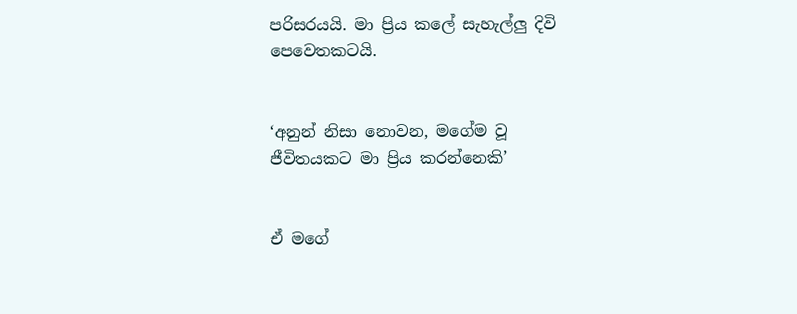පරිසරයයි. මා ප්‍රිය කලේ සැහැල්ලු දිවි පෙවෙතකටයි.


‘අනුන් නිසා නොවන, මගේම වූ ජීවිතයකට මා ප්‍රිය කරන්නෙකි’


ඒ මගේ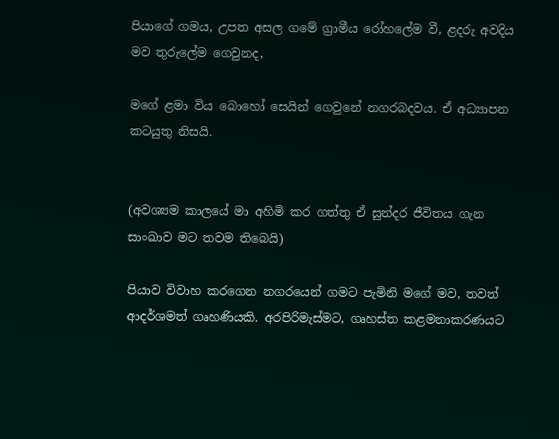පියාගේ ගමය, උපත අසල ගමේ ග්‍රාමීය රෝහලේම වී, ළදරු අවදිය මව තුරුලේම ගෙවුනද,

මගේ ළමා විය බොහෝ සෙයින් ගෙවුනේ නගරබදවය. ඒ අධ්‍යාපන කටයුතු නිසයි.


(අවශ්‍යම කාලයේ මා අහිමි කර ගත්තු ඒ සුන්දර ජීවිතය ගැන සාංඛාව මට තවම තිබෙයි)

පියාව විවාහ කරගෙන නගරයෙන් ගමට පැමිනි මගේ මව, තවත් ආදර්ශමත් ගෘහණියකි. අරපිරිමැස්මට, ගෘහස්ත කළමනාකරණයට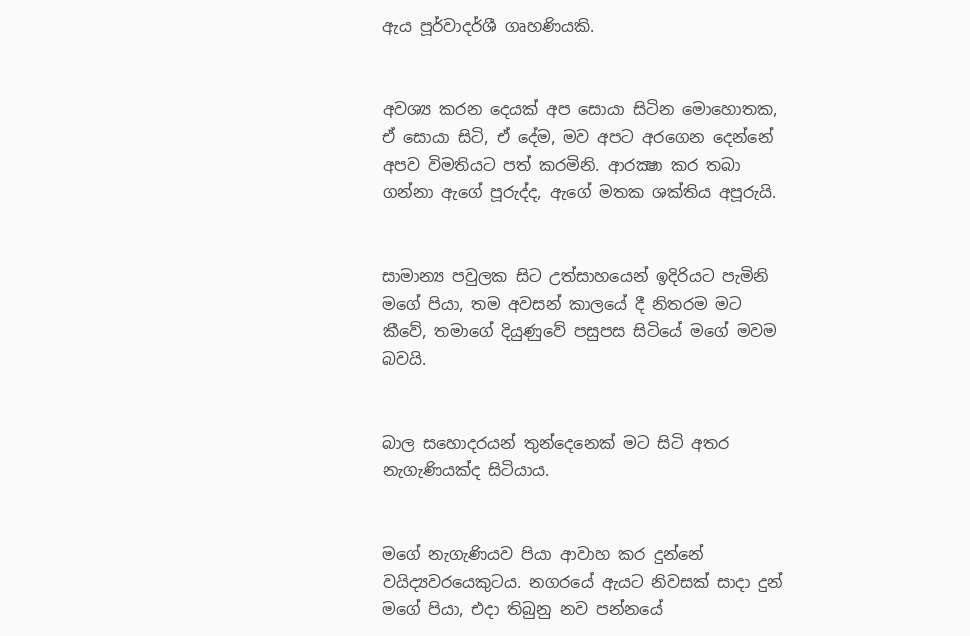ඇය පූර්වාදර්ශී ගෘහණියකි.


අවශ්‍ය කරන දෙයක් අප සොයා සිටින මොහොතක, ඒ සොයා සිටි, ඒ දේම, මව අපට අරගෙන දෙන්නේ අපව විමතියට පත් කරමිනි. ආරක්‍ෂා කර තබා ගන්නා ඇගේ පූරුද්ද, ඇගේ මතක ශක්තිය අපූරුයි.


සාමාන්‍ය පවුලක සිට උත්සාහයෙන් ඉදිරියට පැමිනි මගේ පියා, තම අවසන් කාලයේ දී නිතරම මට කීවේ, තමාගේ දියුණුවේ පසුපස සිටියේ මගේ මවම බවයි.


බාල සහොදරයන් තුන්දෙනෙක් මට සිටි අතර නැගැණියක්ද සිටියාය.


මගේ නැගැණියව පියා ආවාහ කර දුන්නේ වයිද්‍යවරයෙකුටය. නගරයේ ඇයට නිවසක් සාදා දුන් මගේ පියා, එදා තිබුනු නව පන්නයේ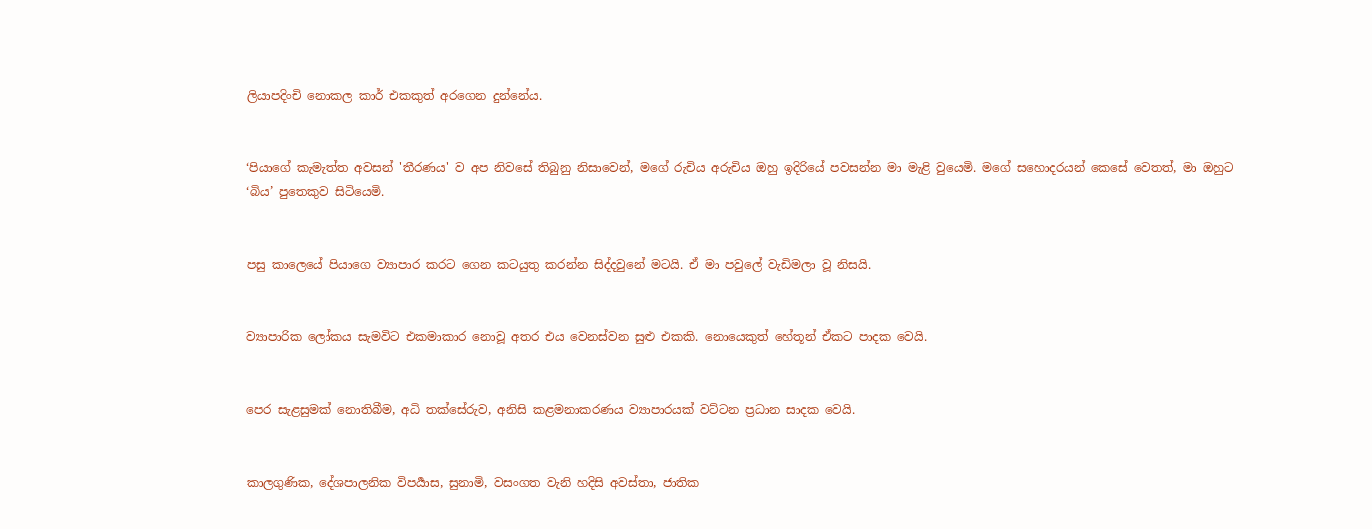ලියාපදිංචි නොකල කාර් එකකුත් අරගෙන දුන්නේය.


‘පියාගේ කැමැත්ත අවසන් 'තීරණය' ව අප නිවසේ තිබුනු නිසාවෙන්, මගේ රුචිය අරුචිය ඔහු ඉදිරියේ පවසන්න මා මැළි වුයෙමි. මගේ සහොදරයන් කෙසේ වෙතත්, මා ඔහුට ‘බිය’ පුතෙකුව සිටියෙමි.


පසු කාලෙයේ පියාගෙ ව්‍යාපාර කරට ගෙන කටයුතු කරන්න සිද්දවුනේ මටයි. ඒ මා පවුලේ වැඩිමලා වූ නිසයි.


ව්‍යාපාරික ලෝකය සැමවිට එකමාකාර නොවූ අතර එය වෙනස්වන සුළු එකකි. නොයෙකුත් හේතූන් ඒකට පාදක වෙයි.


පෙර සැළසුමක් නොතිබීම, අධි තක්සේරුව, අනිසි කළමනාකරණය ව්‍යාපාරයක් වට්ටන ප්‍රධාන සාදක වෙයි.


කාලගුණික, දේශපාලනික විපර්‍යාස, සුනාමි, වසංගත වැනි හදිසි අවස්තා, ජාතික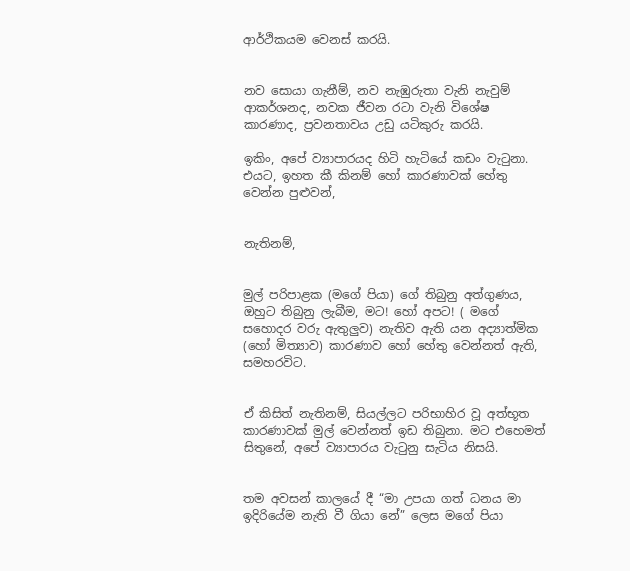ආර්ථිකයම වෙනස් කරයි.


නව සොයා ගැනීම්, නව නැඹුරුතා වැනි නැවුම් ආකර්ශනද, නවක ජීවන රටා වැනි විශේෂ කාරණාද, ප්‍රවනතාවය උඩු යටිකුරු කරයි.

ඉකිං, අපේ ව්‍යාපාරයද හිටි හැටියේ කඩං වැටුනා. එයට, ඉහත කී කිනම් හෝ කාරණාවක් හේතු වෙන්න පුළුවන්,


නැතිනම්,


මුල් පරිපාළක (මගේ පියා) ගේ තිබුනු අත්ගුණය, ඔහුට තිබුනු ලැබීම, මට! හෝ අපට! ( මගේ සහොදර වරු ඇතුලුව) නැතිව ඇති යන අද්‍යාත්මික (හෝ මිත්‍යාව) කාරණාව හෝ හේතු වෙන්නත් ඇති, සමහරවිට.


ඒ කිසිත් නැතිනම්, සියල්ලට පරිභාහිර වූ අත්භූත කාරණාවක් මුල් වෙන්නත් ඉඩ තිබුනා. මට එහෙමත් සිතුනේ, අපේ ව්‍යාපාරය වැටුනු සැටිය නිසයි.


තම අවසන් කාලයේ දී “මා උපයා ගත් ධනය මා ඉදිරියේම නැති වී ගියා නේ” ලෙස මගේ පියා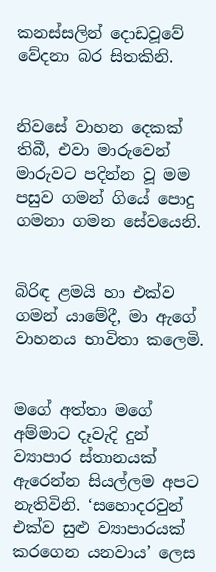කනස්සලින් දොඩවූවේ වේදනා බර සිතකිනි.


නිවසේ වාහන දෙකක් තිබී, එවා මාරුවෙන් මාරුවට පදින්න වූ මම පසුව ගමන් ගියේ පොදු ගමනා ගමන සේවයෙනි.


බිරිඳ ළමයි හා එක්ව ගමන් යාමේදී, මා ඇගේ වාහනය භාවිතා කලෙමි.


මගේ අත්තා මගේ අම්මාට දෑවැදි දුන් ව්‍යාපාර ස්තානයක් ඇරෙන්න සියල්ලම අපට නැතිවිනි. ‘සහොදරවුන් එක්ව සුළු ව්‍යාපාරයක් කරගෙන යනවාය’ ලෙස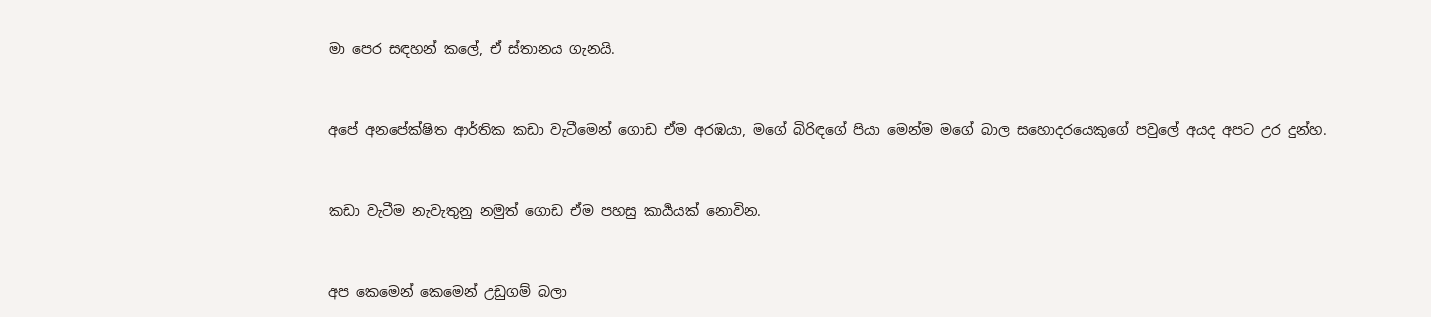මා පෙර සඳහන් කලේ, ඒ ස්තානය ගැනයි.


අපේ අනපේක්ෂිත ආර්තික කඩා වැටීමෙන් ගොඩ ඒම අරඹයා, මගේ බිරිඳගේ පියා මෙන්ම මගේ බාල සහොදරයෙකුගේ පවුලේ අයද අපට උර දුන්හ.


කඩා වැටීම නැවැතුනු නමුත් ගොඩ ඒම පහසු කාර්‍යයක් නොවින.


අප කෙමෙන් කෙමෙන් උඩුගම් බලා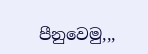පීනුවෙමු,,,